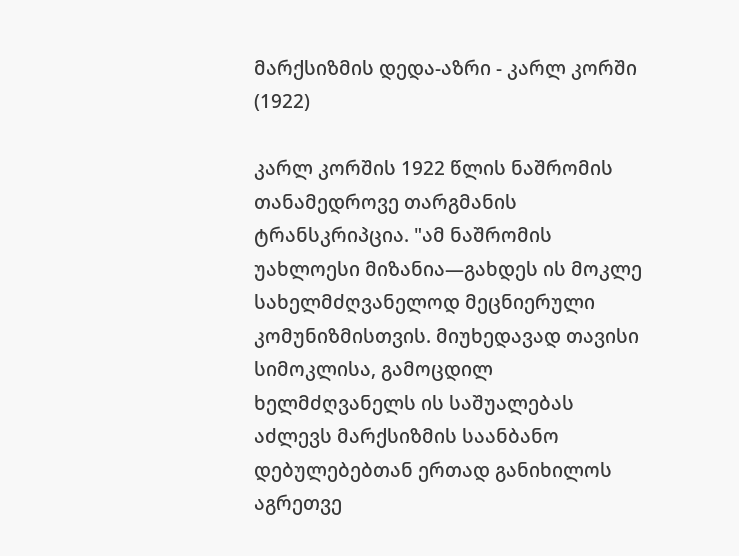მარქსიზმის დედა-აზრი - კარლ კორში (1922)

კარლ კორშის 1922 წლის ნაშრომის თანამედროვე თარგმანის ტრანსკრიპცია. "ამ ნაშრომის უახლოესი მიზანია—გახდეს ის მოკლე სახელმძღვანელოდ მეცნიერული კომუნიზმისთვის. მიუხედავად თავისი სიმოკლისა, გამოცდილ ხელმძღვანელს ის საშუალებას აძლევს მარქსიზმის საანბანო დებულებებთან ერთად განიხილოს აგრეთვე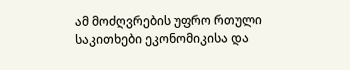ამ მოძღვრების უფრო რთული საკითხები ეკონომიკისა და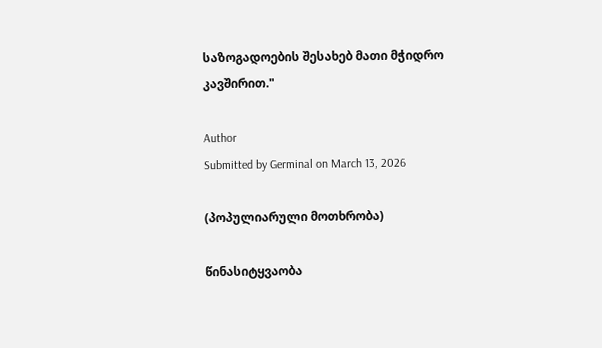საზოგადოების შესახებ მათი მჭიდრო კავშირით."

Author
Submitted by Germinal on March 13, 2026

(პოპულიარული მოთხრობა)

წინასიტყვაობა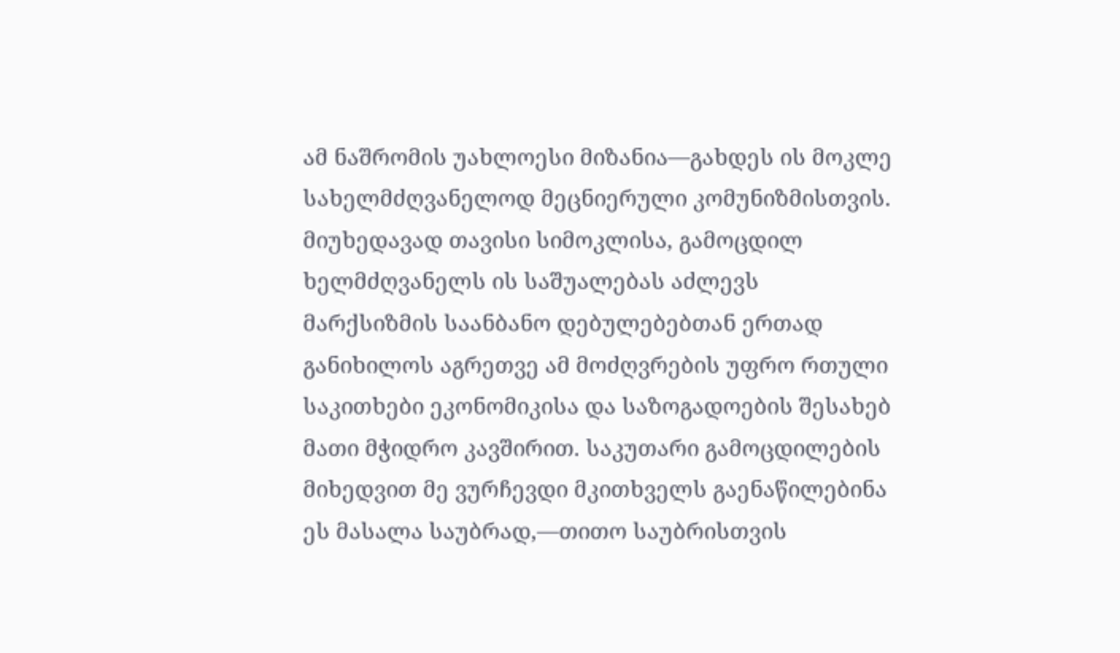ამ ნაშრომის უახლოესი მიზანია—გახდეს ის მოკლე სახელმძღვანელოდ მეცნიერული კომუნიზმისთვის. მიუხედავად თავისი სიმოკლისა, გამოცდილ ხელმძღვანელს ის საშუალებას აძლევს მარქსიზმის საანბანო დებულებებთან ერთად განიხილოს აგრეთვე ამ მოძღვრების უფრო რთული საკითხები ეკონომიკისა და საზოგადოების შესახებ მათი მჭიდრო კავშირით. საკუთარი გამოცდილების მიხედვით მე ვურჩევდი მკითხველს გაენაწილებინა ეს მასალა საუბრად,—თითო საუბრისთვის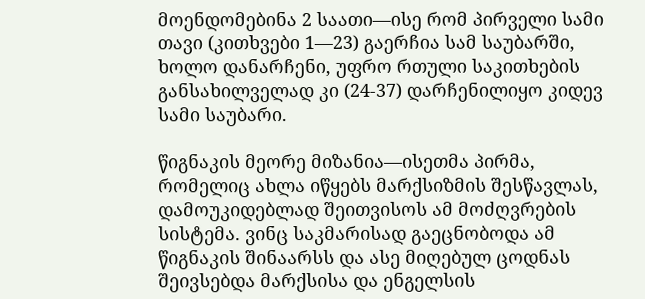მოენდომებინა 2 საათი—ისე რომ პირველი სამი თავი (კითხვები 1—23) გაერჩია სამ საუბარში, ხოლო დანარჩენი, უფრო რთული საკითხების განსახილველად კი (24-37) დარჩენილიყო კიდევ სამი საუბარი.

წიგნაკის მეორე მიზანია—ისეთმა პირმა, რომელიც ახლა იწყებს მარქსიზმის შესწავლას, დამოუკიდებლად შეითვისოს ამ მოძღვრების სისტემა. ვინც საკმარისად გაეცნობოდა ამ წიგნაკის შინაარსს და ასე მიღებულ ცოდნას შეივსებდა მარქსისა და ენგელსის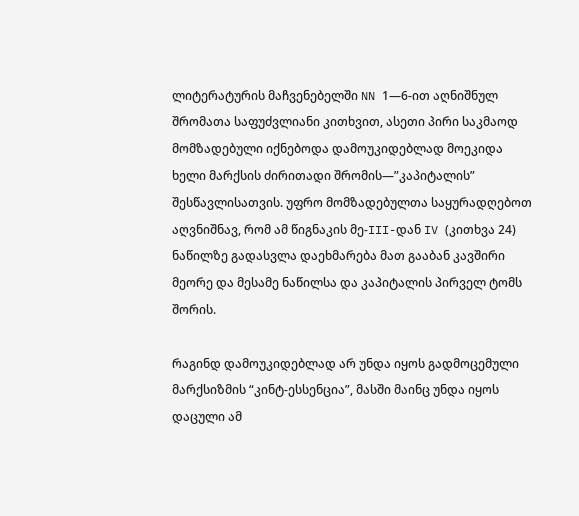ლიტერატურის მაჩვენებელში NN 1—6-ით აღნიშნულ შრომათა საფუძვლიანი კითხვით, ასეთი პირი საკმაოდ მომზადებული იქნებოდა დამოუკიდებლად მოეკიდა ხელი მარქსის ძირითადი შრომის—”კაპიტალის” შესწავლისათვის. უფრო მომზადებულთა საყურადღებოთ აღვნიშნავ, რომ ამ წიგნაკის მე-III-დან IV (კითხვა 24) ნაწილზე გადასვლა დაეხმარება მათ გააბან კავშირი მეორე და მესამე ნაწილსა და კაპიტალის პირველ ტომს შორის.

რაგინდ დამოუკიდებლად არ უნდა იყოს გადმოცემული მარქსიზმის “კინტ-ესსენცია”, მასში მაინც უნდა იყოს დაცული ამ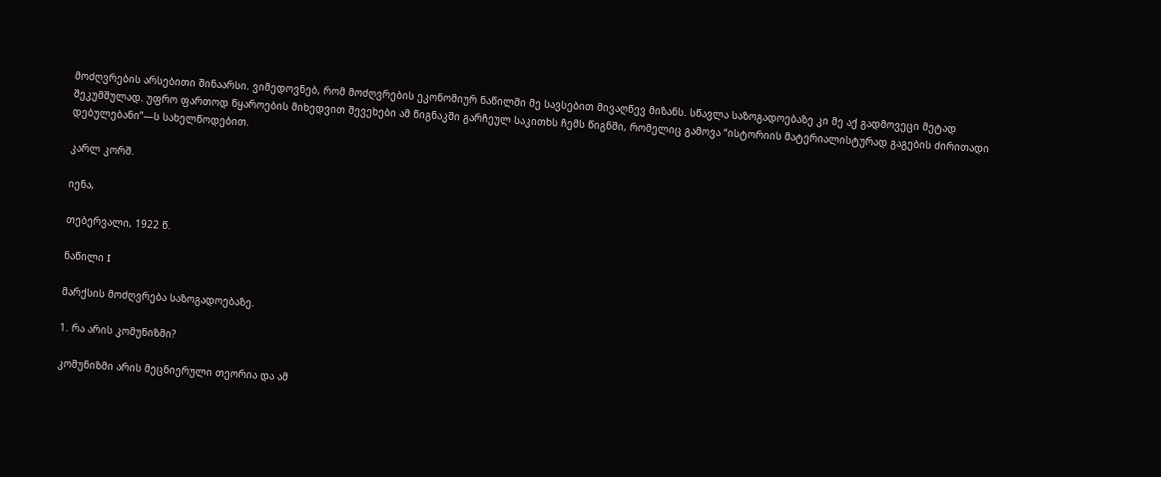მოძღვრების არსებითი შინაარსი. ვიმედოვნებ, რომ მოძღვრების ეკონომიურ ნაწილში მე სავსებით მივაღწევ მიზანს. სწავლა საზოგადოებაზე კი მე აქ გადმოვეცი მეტად შეკუმშულად. უფრო ფართოდ წყაროების მიხედვით შევეხები ამ წიგნაკში გარჩეულ საკითხს ჩემს წიგნში, რომელიც გამოვა “ისტორიის მატერიალისტურად გაგების ძირითადი დებულებანი”—ს სახელწოდებით.

კარლ კორშ.

იენა,

თებერვალი, 1922 წ.

ნაწილი I

მარქსის მოძღვრება საზოგადოებაზე.

1. რა არის კომუნიზმი?

კომუნიზმი არის მეცნიერული თეორია და ამ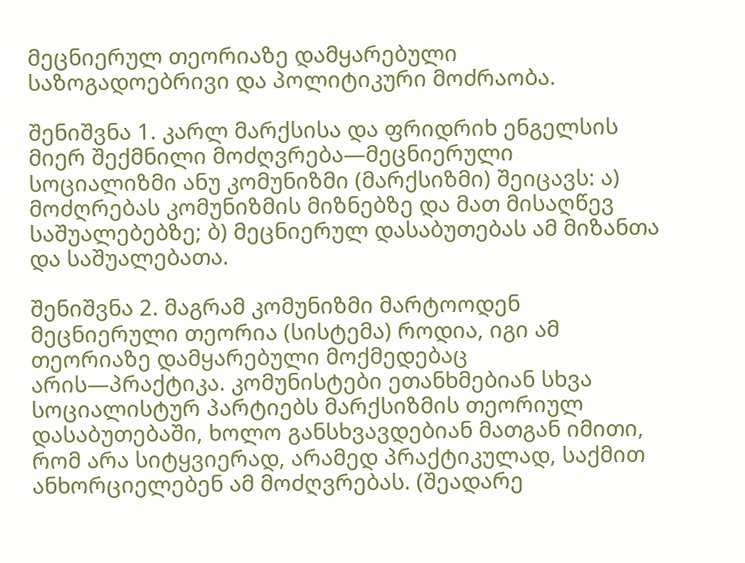მეცნიერულ თეორიაზე დამყარებული საზოგადოებრივი და პოლიტიკური მოძრაობა.

შენიშვნა 1. კარლ მარქსისა და ფრიდრიხ ენგელსის მიერ შექმნილი მოძღვრება—მეცნიერული სოციალიზმი ანუ კომუნიზმი (მარქსიზმი) შეიცავს: ა) მოძღრებას კომუნიზმის მიზნებზე და მათ მისაღწევ საშუალებებზე; ბ) მეცნიერულ დასაბუთებას ამ მიზანთა და საშუალებათა.

შენიშვნა 2. მაგრამ კომუნიზმი მარტოოდენ მეცნიერული თეორია (სისტემა) როდია, იგი ამ თეორიაზე დამყარებული მოქმედებაც არის—პრაქტიკა. კომუნისტები ეთანხმებიან სხვა სოციალისტურ პარტიებს მარქსიზმის თეორიულ დასაბუთებაში, ხოლო განსხვავდებიან მათგან იმითი, რომ არა სიტყვიერად, არამედ პრაქტიკულად, საქმით ანხორციელებენ ამ მოძღვრებას. (შეადარე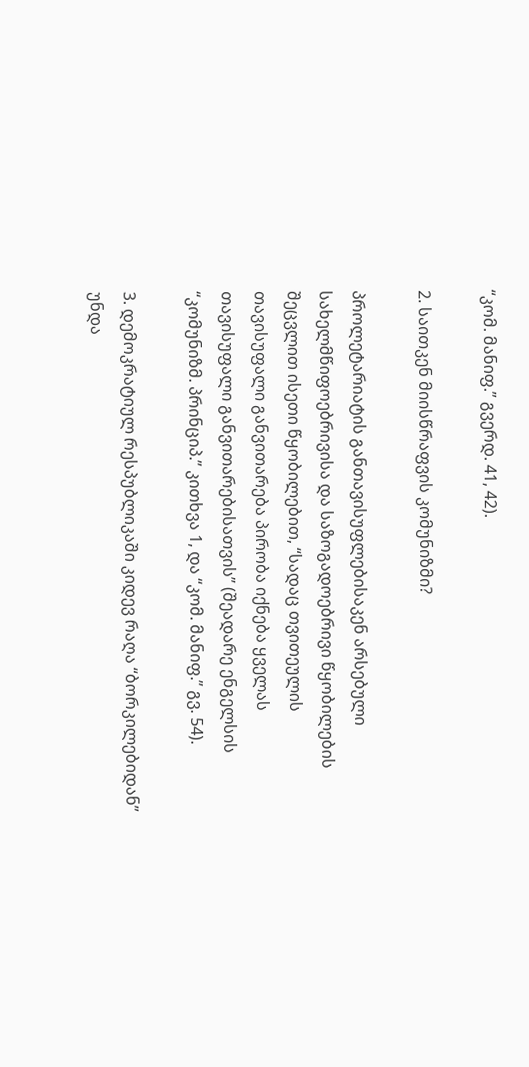“კომ. მანიფ.” გვერდ. 41, 42).

2. საითკენ მიისწრაფვის კომუნიზმი?

პროლეტარიატის განთავისუფლებისაკენ არსებული სახელმწიფოებრივისა და საზოგადოებრივი წყობილების შეცვლით ისეთი წყობილებით, “სადაც თვითეულის თავისუფალი განვითარება პირობა იქნება ყველას თავისუფალი განვითარებისათვის” (შეადარე ენგელსის “კომუნიზმ. პრინციპ.” კითხვა 1, და “კომ. მანიფ.” გვ. 54).

3. დემოკრატიულ რესპუბლიკაში კიდევ რაღა “ბორკილებიდან” უნდა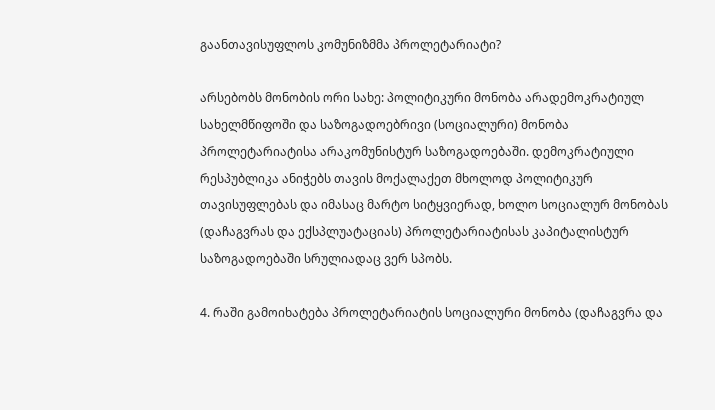გაანთავისუფლოს კომუნიზმმა პროლეტარიატი?

არსებობს მონობის ორი სახე: პოლიტიკური მონობა არადემოკრატიულ სახელმწიფოში და საზოგადოებრივი (სოციალური) მონობა პროლეტარიატისა არაკომუნისტურ საზოგადოებაში. დემოკრატიული რესპუბლიკა ანიჭებს თავის მოქალაქეთ მხოლოდ პოლიტიკურ თავისუფლებას და იმასაც მარტო სიტყვიერად, ხოლო სოციალურ მონობას (დაჩაგვრას და ექსპლუატაციას) პროლეტარიატისას კაპიტალისტურ საზოგადოებაში სრულიადაც ვერ სპობს.

4. რაში გამოიხატება პროლეტარიატის სოციალური მონობა (დაჩაგვრა და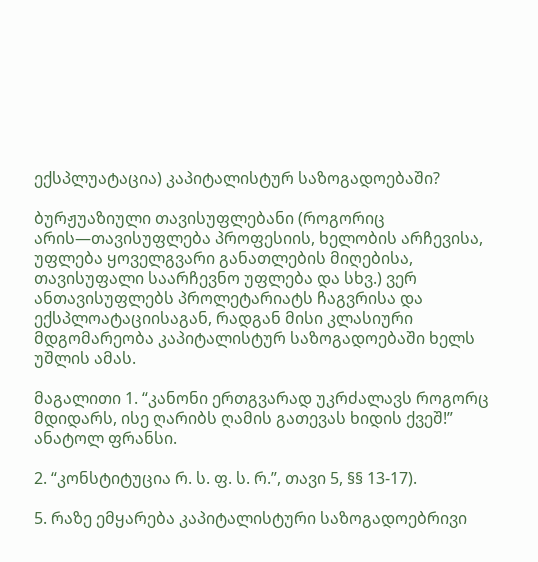ექსპლუატაცია) კაპიტალისტურ საზოგადოებაში?

ბურჟუაზიული თავისუფლებანი (როგორიც არის—თავისუფლება პროფესიის, ხელობის არჩევისა, უფლება ყოველგვარი განათლების მიღებისა, თავისუფალი საარჩევნო უფლება და სხვ.) ვერ ანთავისუფლებს პროლეტარიატს ჩაგვრისა და ექსპლოატაციისაგან, რადგან მისი კლასიური მდგომარეობა კაპიტალისტურ საზოგადოებაში ხელს უშლის ამას.

მაგალითი 1. “კანონი ერთგვარად უკრძალავს როგორც მდიდარს, ისე ღარიბს ღამის გათევას ხიდის ქვეშ!” ანატოლ ფრანსი.

2. “კონსტიტუცია რ. ს. ფ. ს. რ.”, თავი 5, §§ 13-17).

5. რაზე ემყარება კაპიტალისტური საზოგადოებრივი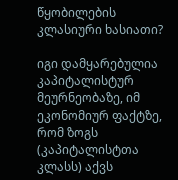წყობილების კლასიური ხასიათი?

იგი დამყარებულია კაპიტალისტურ მეურნეობაზე, იმ ეკონომიურ ფაქტზე, რომ ზოგს (კაპიტალისტთა კლასს) აქვს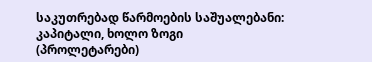საკუთრებად წარმოების საშუალებანი: კაპიტალი, ხოლო ზოგი (პროლეტარები)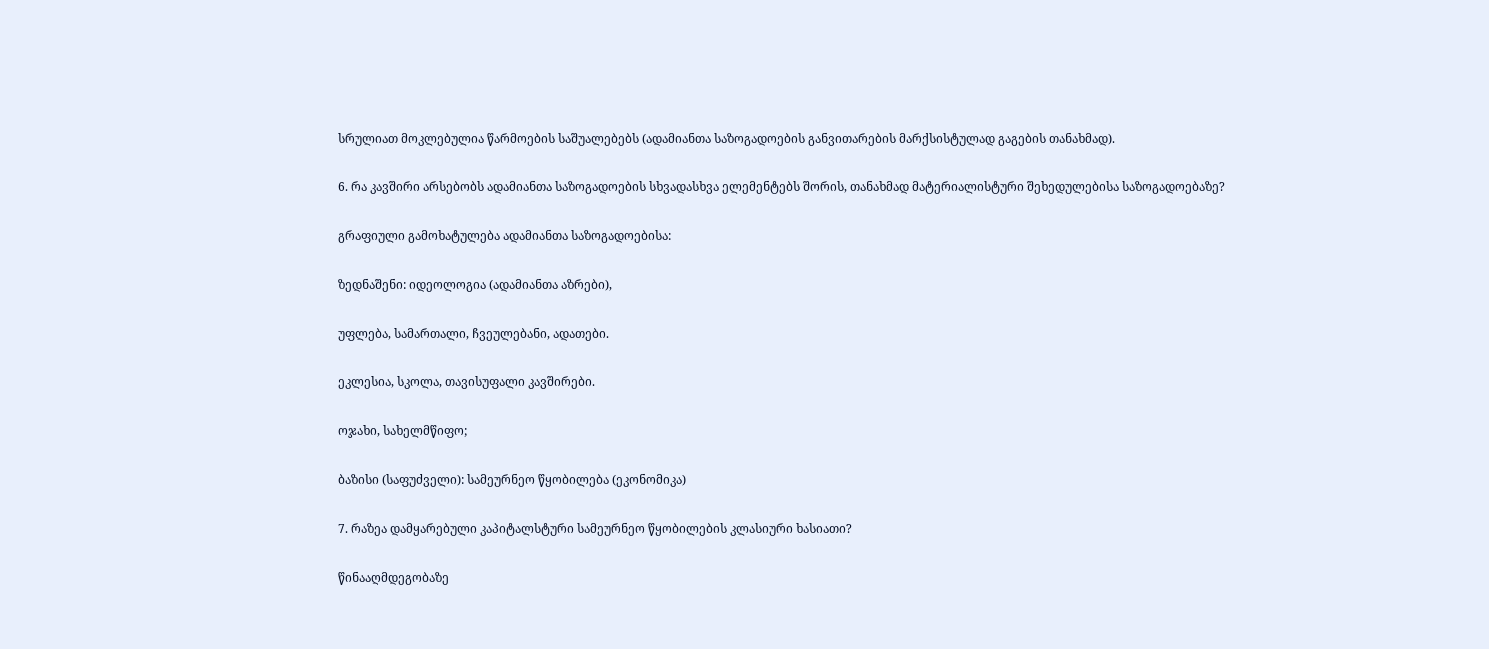სრულიათ მოკლებულია წარმოების საშუალებებს (ადამიანთა საზოგადოების განვითარების მარქსისტულად გაგების თანახმად).

6. რა კავშირი არსებობს ადამიანთა საზოგადოების სხვადასხვა ელემენტებს შორის, თანახმად მატერიალისტური შეხედულებისა საზოგადოებაზე?

გრაფიული გამოხატულება ადამიანთა საზოგადოებისა:

ზედნაშენი: იდეოლოგია (ადამიანთა აზრები),

უფლება, სამართალი, ჩვეულებანი, ადათები.

ეკლესია, სკოლა, თავისუფალი კავშირები.

ოჯახი, სახელმწიფო;

ბაზისი (საფუძველი): სამეურნეო წყობილება (ეკონომიკა)

7. რაზეა დამყარებული კაპიტალსტური სამეურნეო წყობილების კლასიური ხასიათი?

წინააღმდეგობაზე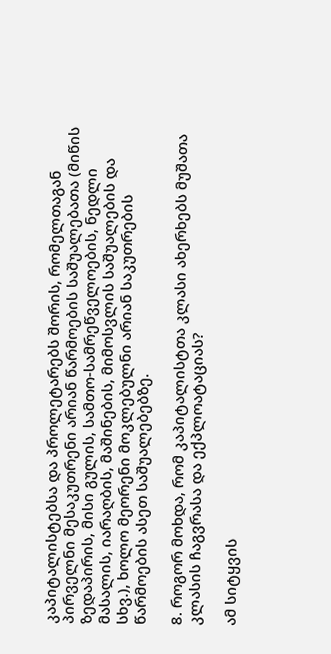კაპიტალისტებსა და პროლეტარებს შორის, რომელთაგან პირველნი მესაკუთრენი არიან წარმოების საშუალებათა (მიწის ზედაპირის, მისი გულის, სამთო-სამრეწველოების, ნედლი მასალის, იარაღბის, მაშინების, მიმოსვლის საშუალების და სხვ.), ხოლო მეორენი მოკლებულნი არიან საკუთრების წარმოების ასეთ საშუალებებზე.

8. როგორ მოხდა, რომ კაპიტალისტთა კლასი ახერხებს მუშათა კლასის ჩაგვრასა და ექპლოატაციას?

ამ სიტყვის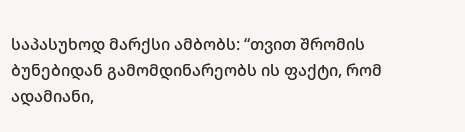საპასუხოდ მარქსი ამბობს: “თვით შრომის ბუნებიდან გამომდინარეობს ის ფაქტი, რომ ადამიანი,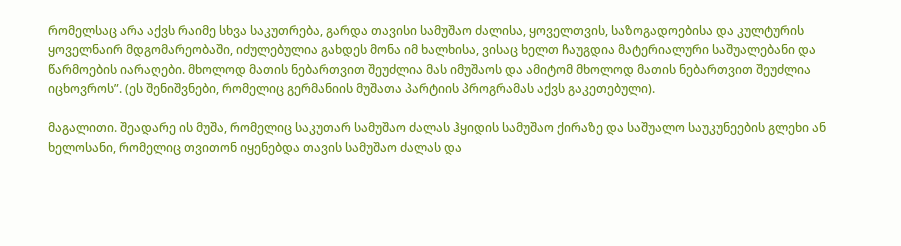რომელსაც არა აქვს რაიმე სხვა საკუთრება, გარდა თავისი სამუშაო ძალისა, ყოველთვის, საზოგადოებისა და კულტურის ყოველნაირ მდგომარეობაში, იძულებულია გახდეს მონა იმ ხალხისა, ვისაც ხელთ ჩაუგდია მატერიალური საშუალებანი და წარმოების იარაღები. მხოლოდ მათის ნებართვით შეუძლია მას იმუშაოს და ამიტომ მხოლოდ მათის ნებართვით შეუძლია იცხოვროს”. (ეს შენიშვნები, რომელიც გერმანიის მუშათა პარტიის პროგრამას აქვს გაკეთებული).

მაგალითი. შეადარე ის მუშა, რომელიც საკუთარ სამუშაო ძალას ჰყიდის სამუშაო ქირაზე და საშუალო საუკუნეების გლეხი ან ხელოსანი, რომელიც თვითონ იყენებდა თავის სამუშაო ძალას და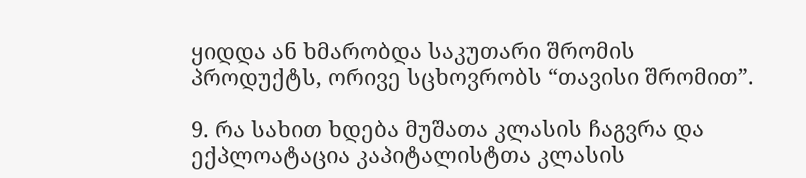ყიდდა ან ხმარობდა საკუთარი შრომის პროდუქტს, ორივე სცხოვრობს “თავისი შრომით”.

9. რა სახით ხდება მუშათა კლასის ჩაგვრა და ექპლოატაცია კაპიტალისტთა კლასის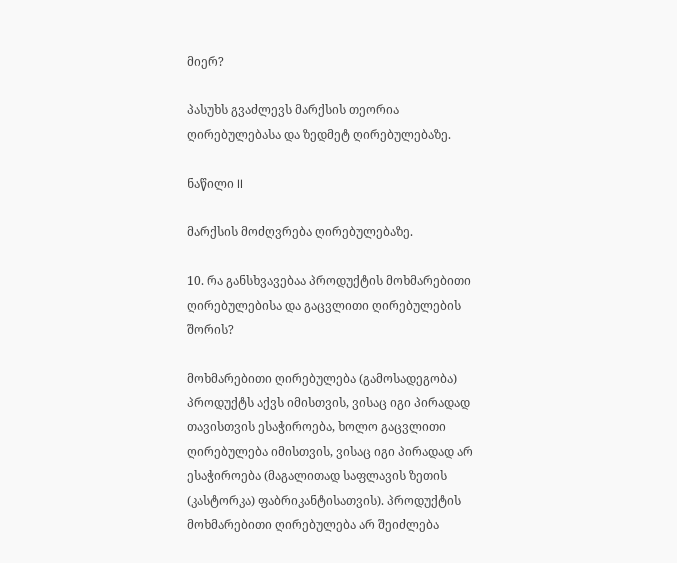მიერ?

პასუხს გვაძლევს მარქსის თეორია ღირებულებასა და ზედმეტ ღირებულებაზე.

ნაწილი II

მარქსის მოძღვრება ღირებულებაზე.

10. რა განსხვავებაა პროდუქტის მოხმარებითი ღირებულებისა და გაცვლითი ღირებულების შორის?

მოხმარებითი ღირებულება (გამოსადეგობა) პროდუქტს აქვს იმისთვის, ვისაც იგი პირადად თავისთვის ესაჭიროება, ხოლო გაცვლითი ღირებულება იმისთვის, ვისაც იგი პირადად არ ესაჭიროება (მაგალითად საფლავის ზეთის (კასტორკა) ფაბრიკანტისათვის). პროდუქტის მოხმარებითი ღირებულება არ შეიძლება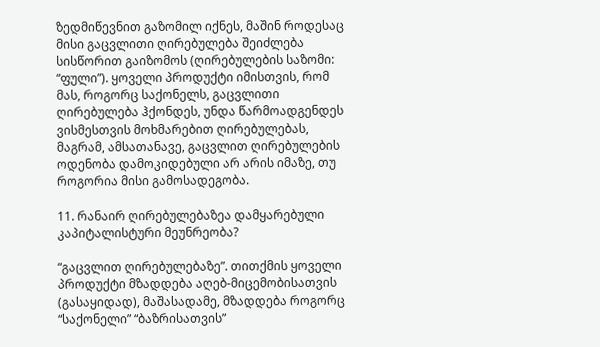ზედმიწევნით გაზომილ იქნეს, მაშინ როდესაც მისი გაცვლითი ღირებულება შეიძლება სისწორით გაიზომოს (ღირებულების საზომი: “ფული”). ყოველი პროდუქტი იმისთვის, რომ მას, როგორც საქონელს, გაცვლითი ღირებულება ჰქონდეს, უნდა წარმოადგენდეს ვისმესთვის მოხმარებით ღირებულებას, მაგრამ, ამსათანავე, გაცვლით ღირებულების ოდენობა დამოკიდებული არ არის იმაზე, თუ როგორია მისი გამოსადეგობა.

11. რანაირ ღირებულებაზეა დამყარებული კაპიტალისტური მეუნრეობა?

“გაცვლით ღირებულებაზე”. თითქმის ყოველი პროდუქტი მზადდება აღებ-მიცემობისათვის (გასაყიდად), მაშასადამე, მზადდება როგორც “საქონელი” “ბაზრისათვის”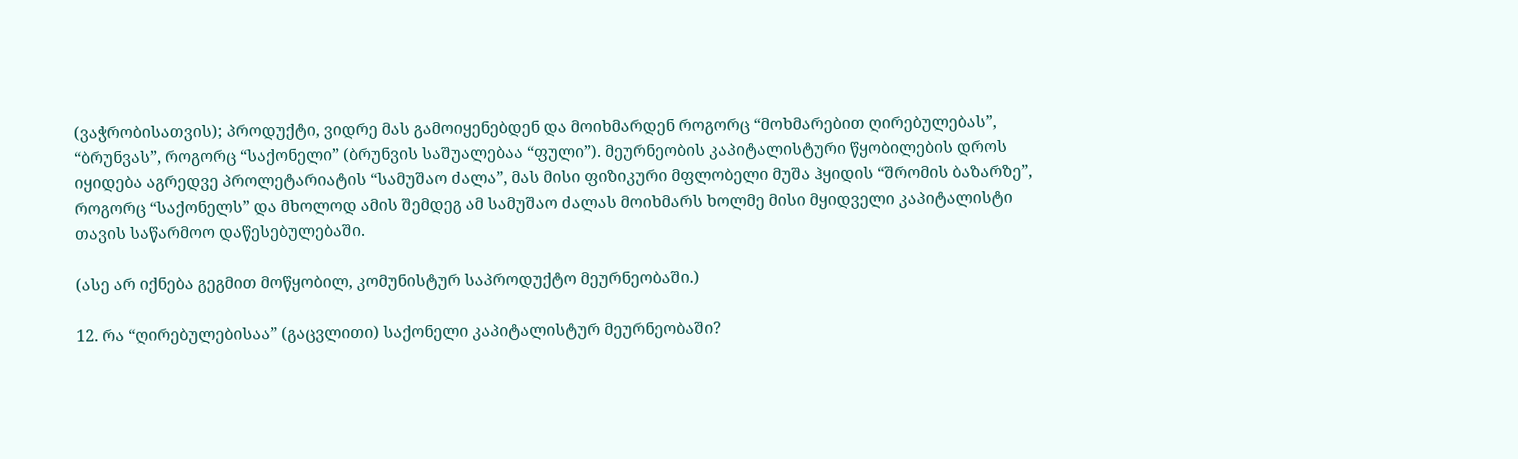(ვაჭრობისათვის); პროდუქტი, ვიდრე მას გამოიყენებდენ და მოიხმარდენ როგორც “მოხმარებით ღირებულებას”, “ბრუნვას”, როგორც “საქონელი” (ბრუნვის საშუალებაა “ფული”). მეურნეობის კაპიტალისტური წყობილების დროს იყიდება აგრედვე პროლეტარიატის “სამუშაო ძალა”, მას მისი ფიზიკური მფლობელი მუშა ჰყიდის “შრომის ბაზარზე”, როგორც “საქონელს” და მხოლოდ ამის შემდეგ ამ სამუშაო ძალას მოიხმარს ხოლმე მისი მყიდველი კაპიტალისტი თავის საწარმოო დაწესებულებაში.

(ასე არ იქნება გეგმით მოწყობილ, კომუნისტურ საპროდუქტო მეურნეობაში.)

12. რა “ღირებულებისაა” (გაცვლითი) საქონელი კაპიტალისტურ მეურნეობაში?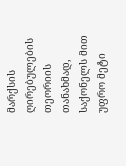მარქსის ღირებულების თეორიის თანახმად, საქონელს მით უფრო მეტი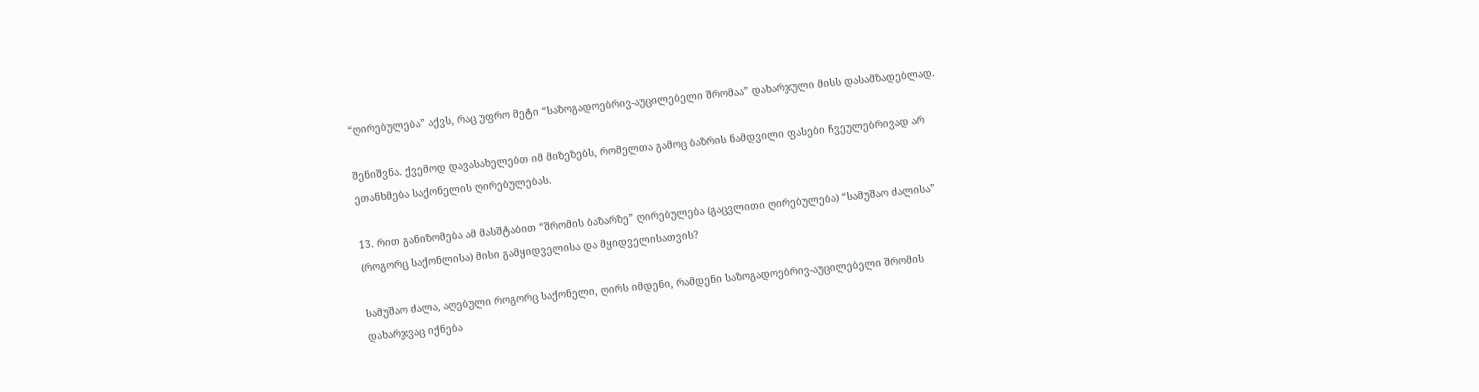“ღირებულება” აქვს, რაც უფრო მეტი “საზოგადოებრივ-აუცილებელი შრომაა” დახარჯული მისს დასამზადებლად.

შენიშვნა. ქვემოდ დავასახელებთ იმ მიზეზებს, რომელთა გამოც ბაზრის ნამდვილი ფასები ჩვეულებრივად არ ეთანხმება საქონელის ღირებულებას.

13. რით განიზომება ამ მასშტაბით “შრომის ბაზარზე” ღირებულება (გაცვლითი ღირებულება) “სამუშაო ძალისა” (როგორც საქონლისა) მისი გამყიდველისა და მყიდველისათვის?

სამუშაო ძალა, აღებული როგორც საქონელი, ღირს იმდენი, რამდენი საზოგადოებრივ-აუცილებელი შრომის დახარჯვაც იქნება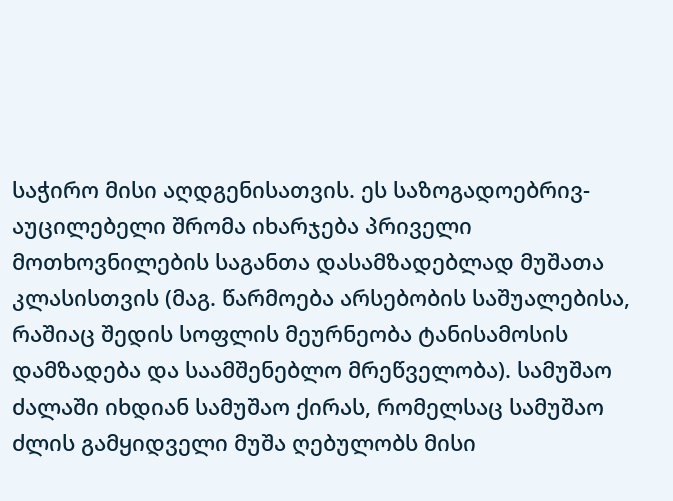საჭირო მისი აღდგენისათვის. ეს საზოგადოებრივ-აუცილებელი შრომა იხარჯება პრიველი მოთხოვნილების საგანთა დასამზადებლად მუშათა კლასისთვის (მაგ. წარმოება არსებობის საშუალებისა, რაშიაც შედის სოფლის მეურნეობა ტანისამოსის დამზადება და საამშენებლო მრეწველობა). სამუშაო ძალაში იხდიან სამუშაო ქირას, რომელსაც სამუშაო ძლის გამყიდველი მუშა ღებულობს მისი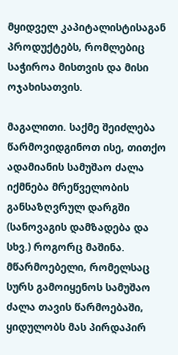მყიდველ კაპიტალისტისაგან პროდუქტებს, რომლებიც საჭიროა მისთვის და მისი ოჯახისათვის.

მაგალითი. საქმე შეიძლება წარმოვიდგინოთ ისე, თითქო ადამიანის სამუშაო ძალა იქმნება მრეწველობის განსაზღვრულ დარგში (სანოვაგის დამზადება და სხვ.) როგორც მაშინა. მწარმოებელი, რომელსაც სურს გამოიყენოს სამუშაო ძალა თავის წარმოებაში, ყიდულობს მას პირდაპირ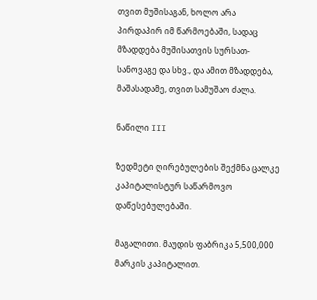თვით მუშისაგან, ხოლო არა პირდაპირ იმ წარმოებაში, სადაც მზადდება მუშისათვის სურსათ-სანოვაგე და სხვ., და ამით მზადდება, მაშასადამე, თვით სამუშაო ძალა.

ნაწილი III

ზედმეტი ღირებულების შექმნა ცალკე კაპიტალისტურ საწარმოვო დაწესებულებაში.

მაგალითი. მაუდის ფაბრიკა 5,500,000 მარკის კაპიტალით.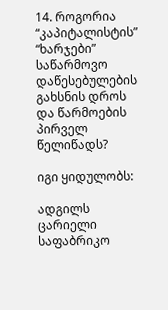14. როგორია “კაპიტალისტის” “ხარჯები” საწარმოვო დაწესებულების გახსნის დროს და წარმოების პირველ წელიწადს?

იგი ყიდულობს:

ადგილს ცარიელი საფაბრიკო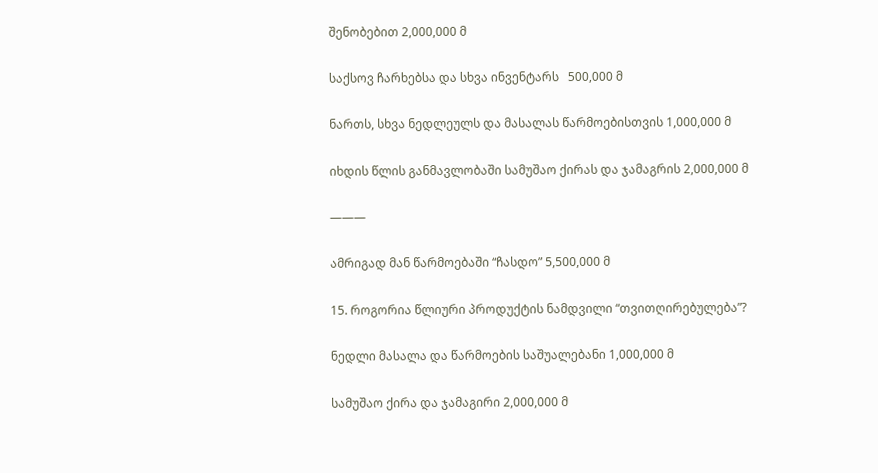შენობებით 2,000,000 მ

საქსოვ ჩარხებსა და სხვა ინვენტარს   500,000 მ

ნართს, სხვა ნედლეულს და მასალას წარმოებისთვის 1,000,000 მ

იხდის წლის განმავლობაში სამუშაო ქირას და ჯამაგრის 2,000,000 მ

———

ამრიგად მან წარმოებაში “ჩასდო” 5,500,000 მ

15. როგორია წლიური პროდუქტის ნამდვილი “თვითღირებულება”?

ნედლი მასალა და წარმოების საშუალებანი 1,000,000 მ

სამუშაო ქირა და ჯამაგირი 2,000,000 მ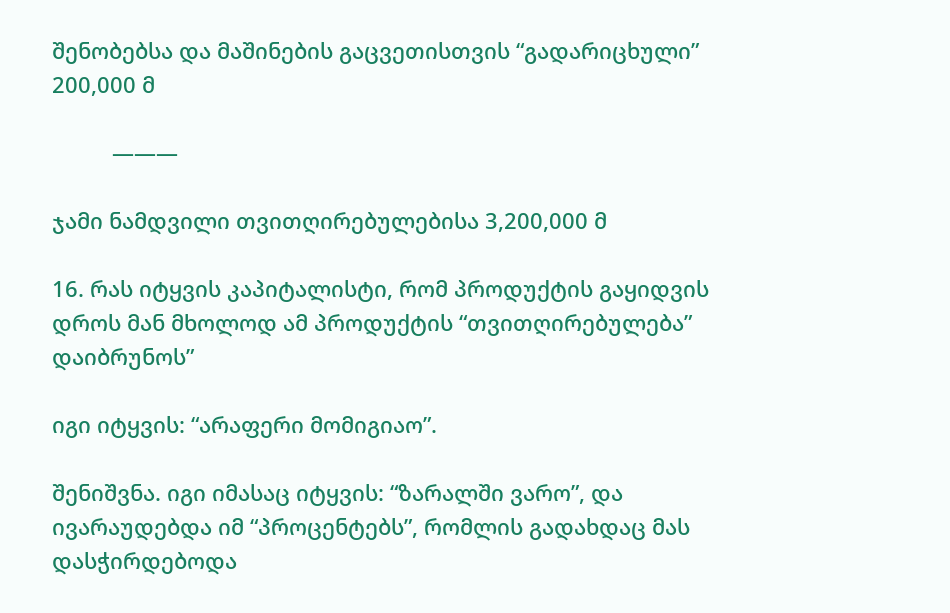შენობებსა და მაშინების გაცვეთისთვის “გადარიცხული”   200,000 მ

          ———

ჯამი ნამდვილი თვითღირებულებისა 3,200,000 მ

16. რას იტყვის კაპიტალისტი, რომ პროდუქტის გაყიდვის დროს მან მხოლოდ ამ პროდუქტის “თვითღირებულება” დაიბრუნოს”

იგი იტყვის: “არაფერი მომიგიაო”.

შენიშვნა. იგი იმასაც იტყვის: “ზარალში ვარო”, და ივარაუდებდა იმ “პროცენტებს”, რომლის გადახდაც მას დასჭირდებოდა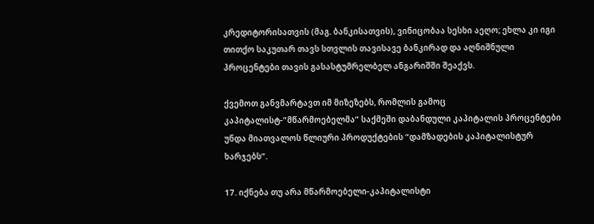კრედიტორისათვის (მაგ. ბანკისათვის), ვინიცობაა სესხი აეღო; ეხლა კი იგი თითქო საკუთარ თავს სთვლის თავისავე ბანკირად და აღნიშნული პროცენტები თავის გასასტუმრელბელ ანგარიშში შეაქვს.

ქვემოთ განვმარტავთ იმ მიზეზებს, რომლის გამოც კაპიტალისტ-”მწარმოებელმა” საქმეში დაბანდული კაპიტალის პროცენტები უნდა მიათვალოს წლიური პროდუქტების “დამზადების კაპიტალისტურ ხარჯებს”.

17. იქნება თუ არა მწარმოებელი-კაპიტალისტი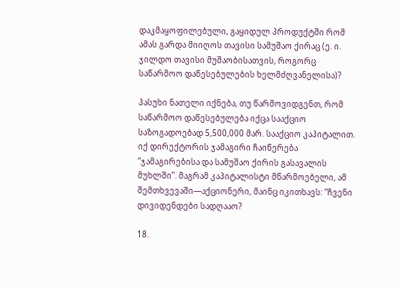დაკმაყოფილებული, გაყიდულ პროდუქტში რომ ამას გარდა მიიღოს თავისი სამუშაო ქირაც (ე. ი. ჯილდო თავისი მუშაობისათვის, როგორც საწარმოო დაწესებულების ხელმძღვანელისა)?

პასუხი ნათელი იქნება, თუ წარმოვიდგენთ, რომ საწარმოო დაწესებულება იქცა სააქციო საზოგადოებად 5,500,000 მარ. სააქციო კაპიტალით. იქ დირექტორის ჯამაგირი ჩაიწერება “ჯამაგირებისა და სამუშაო ქირის გასავალის მუხლში”. მაგრამ კაპიტალისტი მწარმოებელი, ამ შემთხვევაში—აქციონერი, მაინც იკითხავს: “ჩვენი დივიდენდები სადღააო?

18.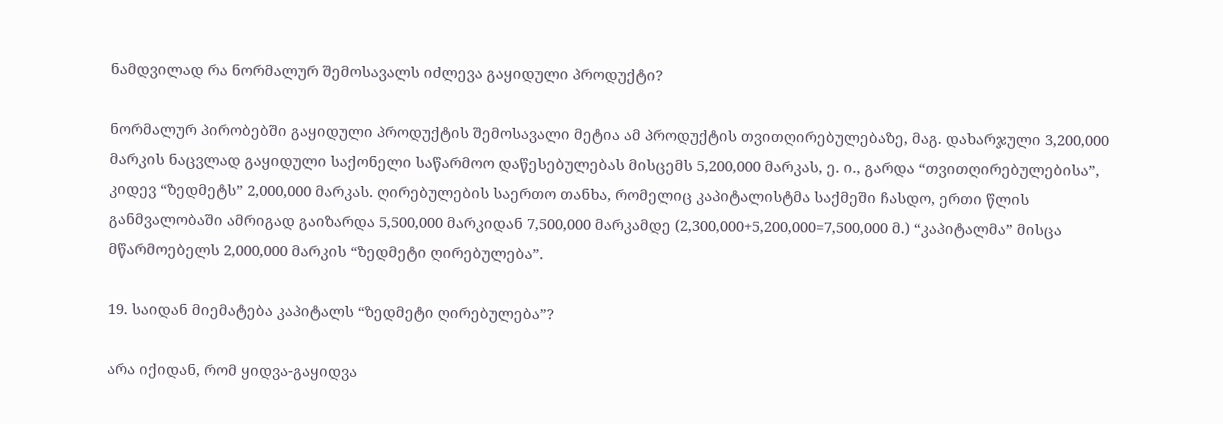ნამდვილად რა ნორმალურ შემოსავალს იძლევა გაყიდული პროდუქტი?

ნორმალურ პირობებში გაყიდული პროდუქტის შემოსავალი მეტია ამ პროდუქტის თვითღირებულებაზე, მაგ. დახარჯული 3,200,000 მარკის ნაცვლად გაყიდული საქონელი საწარმოო დაწესებულებას მისცემს 5,200,000 მარკას, ე. ი., გარდა “თვითღირებულებისა”, კიდევ “ზედმეტს” 2,000,000 მარკას. ღირებულების საერთო თანხა, რომელიც კაპიტალისტმა საქმეში ჩასდო, ერთი წლის განმვალობაში ამრიგად გაიზარდა 5,500,000 მარკიდან 7,500,000 მარკამდე (2,300,000+5,200,000=7,500,000 მ.) “კაპიტალმა” მისცა მწარმოებელს 2,000,000 მარკის “ზედმეტი ღირებულება”.

19. საიდან მიემატება კაპიტალს “ზედმეტი ღირებულება”?

არა იქიდან, რომ ყიდვა-გაყიდვა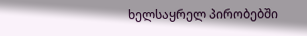ხელსაყრელ პირობებში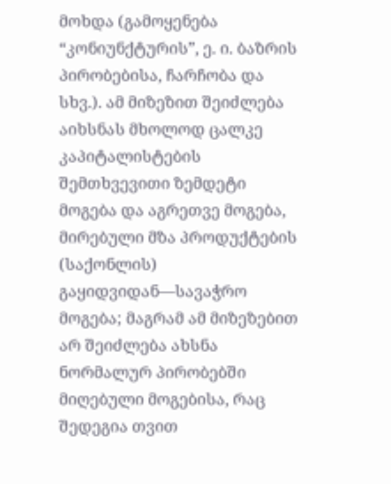მოხდა (გამოყენება “კონიუნქტურის”, ე. ი. ბაზრის პირობებისა, ჩარჩობა და სხვ.). ამ მიზეზით შეიძლება აიხსნას მხოლოდ ცალკე კაპიტალისტების შემთხვევითი ზემდეტი მოგება და აგრეთვე მოგება, მირებული მზა პროდუქტების (საქონლის) გაყიდვიდან—სავაჭრო მოგება; მაგრამ ამ მიზეზებით არ შეიძლება ახსნა ნორმალურ პირობებში მიღებული მოგებისა, რაც შედეგია თვით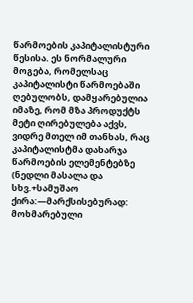წარმოების კაპიტალისტური წესისა. ეს ნორმალური მოგება, რომელსაც კაპიტალისტი წარმოებაში ღებულობს, დამყარებულია იმაზე, რომ მზა პროდუქტს მეტი ღირებულება აქვს, ვიდრე მთელ იმ თანხას, რაც კაპიტალისტმა დახარჯა წარმოების ელემენტებზე (ნედლი მასალა და სხვ.+სამუშაო ქირა:—მარქსისებურად: მოხმარებული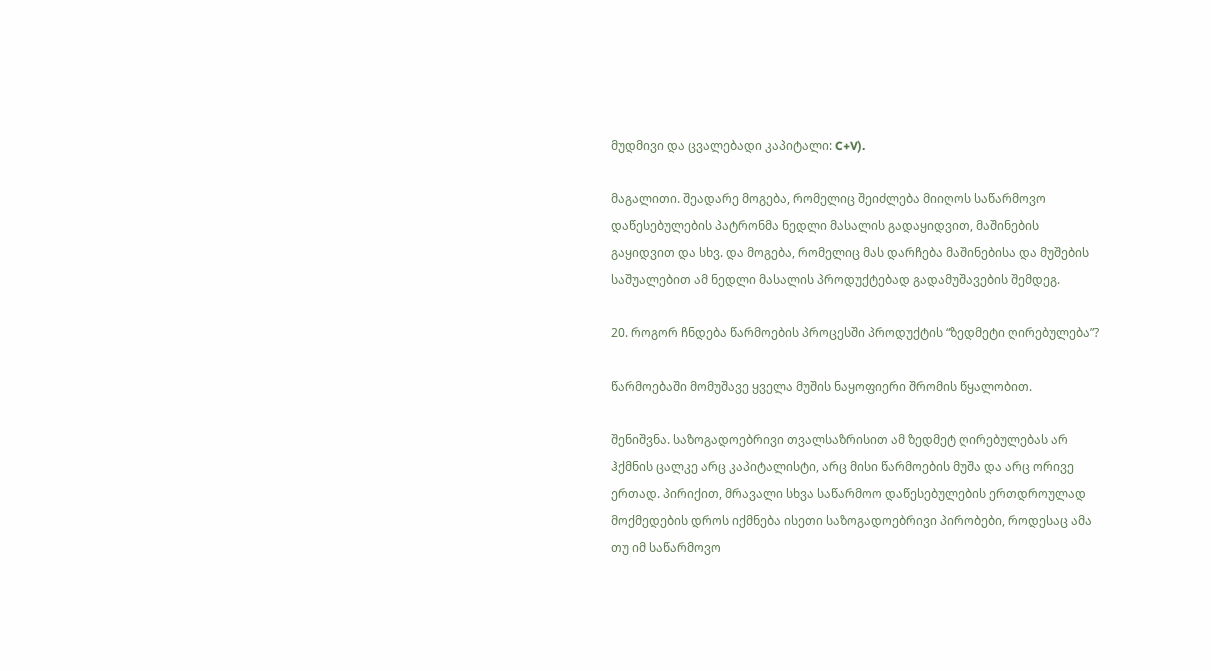მუდმივი და ცვალებადი კაპიტალი: C+V).

მაგალითი. შეადარე მოგება, რომელიც შეიძლება მიიღოს საწარმოვო დაწესებულების პატრონმა ნედლი მასალის გადაყიდვით, მაშინების გაყიდვით და სხვ. და მოგება, რომელიც მას დარჩება მაშინებისა და მუშების საშუალებით ამ ნედლი მასალის პროდუქტებად გადამუშავების შემდეგ.

20. როგორ ჩნდება წარმოების პროცესში პროდუქტის “ზედმეტი ღირებულება”?

წარმოებაში მომუშავე ყველა მუშის ნაყოფიერი შრომის წყალობით.

შენიშვნა. საზოგადოებრივი თვალსაზრისით ამ ზედმეტ ღირებულებას არ ჰქმნის ცალკე არც კაპიტალისტი, არც მისი წარმოების მუშა და არც ორივე ერთად. პირიქით, მრავალი სხვა საწარმოო დაწესებულების ერთდროულად მოქმედების დროს იქმნება ისეთი საზოგადოებრივი პირობები, როდესაც ამა თუ იმ საწარმოვო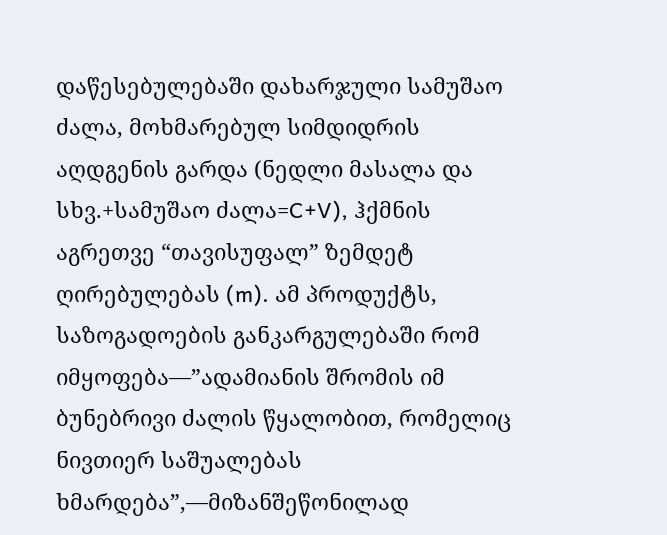დაწესებულებაში დახარჯული სამუშაო ძალა, მოხმარებულ სიმდიდრის აღდგენის გარდა (ნედლი მასალა და სხვ.+სამუშაო ძალა=C+V), ჰქმნის აგრეთვე “თავისუფალ” ზემდეტ ღირებულებას (m). ამ პროდუქტს, საზოგადოების განკარგულებაში რომ იმყოფება—”ადამიანის შრომის იმ ბუნებრივი ძალის წყალობით, რომელიც ნივთიერ საშუალებას ხმარდება”,—მიზანშეწონილად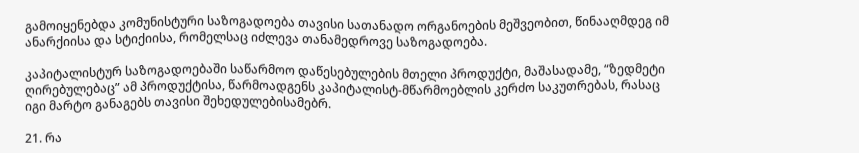გამოიყენებდა კომუნისტური საზოგადოება თავისი სათანადო ორგანოების მეშვეობით, წინააღმდეგ იმ ანარქიისა და სტიქიისა, რომელსაც იძლევა თანამედროვე საზოგადოება.

კაპიტალისტურ საზოგადოებაში საწარმოო დაწესებულების მთელი პროდუქტი, მაშასადამე, “ზედმეტი ღირებულებაც” ამ პროდუქტისა, წარმოადგენს კაპიტალისტ-მწარმოებლის კერძო საკუთრებას, რასაც იგი მარტო განაგებს თავისი შეხედულებისამებრ.

21. რა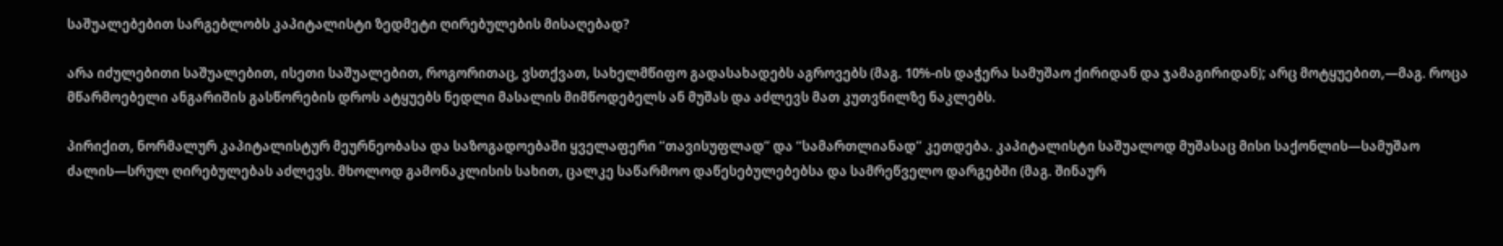საშუალებებით სარგებლობს კაპიტალისტი ზედმეტი ღირებულების მისაღებად?

არა იძულებითი საშუალებით, ისეთი საშუალებით, როგორითაც, ვსთქვათ, სახელმწიფო გადასახადებს აგროვებს (მაგ. 10%-ის დაჭერა სამუშაო ქირიდან და ჯამაგირიდან); არც მოტყუებით,—მაგ. როცა მწარმოებელი ანგარიშის გასწორების დროს ატყუებს ნედლი მასალის მიმწოდებელს ან მუშას და აძლევს მათ კუთვნილზე ნაკლებს.

პირიქით, ნორმალურ კაპიტალისტურ მეურნეობასა და საზოგადოებაში ყველაფერი “თავისუფლად” და “სამართლიანად” კეთდება. კაპიტალისტი საშუალოდ მუშასაც მისი საქონლის—სამუშაო ძალის—სრულ ღირებულებას აძლევს. მხოლოდ გამონაკლისის სახით, ცალკე საწარმოო დაწესებულებებსა და სამრეწველო დარგებში (მაგ. შინაურ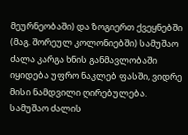მეურნეობაში) და ზოგიერთ ქვეყნებში (მაგ. შორეულ კოლონიებში) სამუშაო ძალა კარგა ხნის განმავლობაში იყიდება უფრო ნაკლებ ფასში, ვიდრე მისი ნამდვილი ღირებულება. სამუშაო ძალის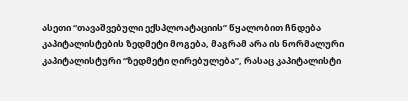ასეთი “თავაშვებული ექსპლოატაციის” წყალობით ჩნდება კაპიტალისტების ზედმეტი მოგება, მაგრამ არა ის ნორმალური კაპიტალისტური “ზედმეტი ღირებულება”, რასაც კაპიტალისტი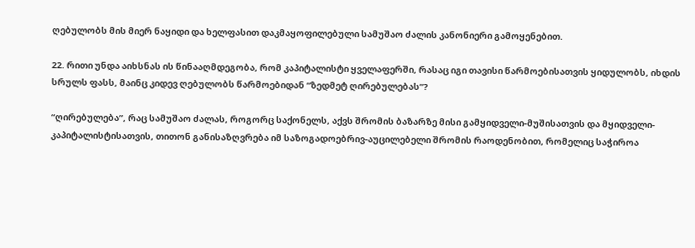ღებულობს მის მიერ ნაყიდი და ხელფასით დაკმაყოფილებული სამუშაო ძალის კანონიერი გამოყენებით.

22. რითი უნდა აიხსნას ის წინააღმდეგობა, რომ კაპიტალისტი ყველაფერში, რასაც იგი თავისი წარმოებისათვის ყიდულობს, იხდის სრულს ფასს, მაინც კიდევ ღებულობს წარმოებიდან “ზედმეტ ღირებულებას”?

“ღირებულება”, რაც სამუშაო ძალას, როგორც საქონელს, აქვს შრომის ბაზარზე მისი გამყიდველი-მუშისათვის და მყიდველი-კაპიტალისტისათვის, თითონ განისაზღვრება იმ საზოგადოებრივ-აუცილებელი შრომის რაოდენობით, რომელიც საჭიროა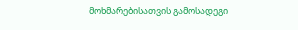მოხმარებისათვის გამოსადეგი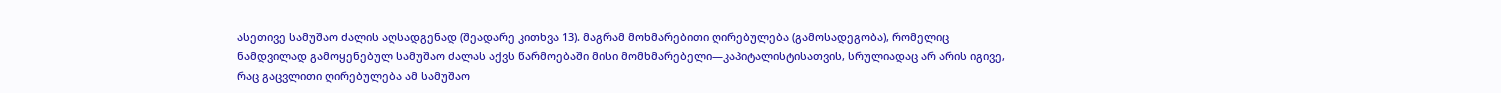ასეთივე სამუშაო ძალის აღსადგენად (შეადარე კითხვა 13). მაგრამ მოხმარებითი ღირებულება (გამოსადეგობა), რომელიც ნამდვილად გამოყენებულ სამუშაო ძალას აქვს წარმოებაში მისი მომხმარებელი—კაპიტალისტისათვის, სრულიადაც არ არის იგივე, რაც გაცვლითი ღირებულება ამ სამუშაო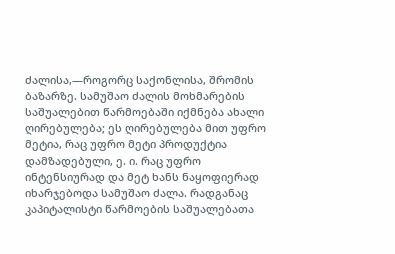ძალისა,—როგორც საქონლისა, შრომის ბაზარზე. სამუშაო ძალის მოხმარების საშუალებით წარმოებაში იქმნება ახალი ღირებულება; ეს ღირებულება მით უფრო მეტია, რაც უფრო მეტი პროდუქტია დამზადებული, ე. ი. რაც უფრო ინტენსიურად და მეტ ხანს ნაყოფიერად იხარჯებოდა სამუშაო ძალა. რადგანაც კაპიტალისტი წარმოების საშუალებათა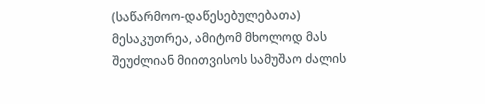(საწარმოო-დაწესებულებათა) მესაკუთრეა, ამიტომ მხოლოდ მას შეუძლიან მიითვისოს სამუშაო ძალის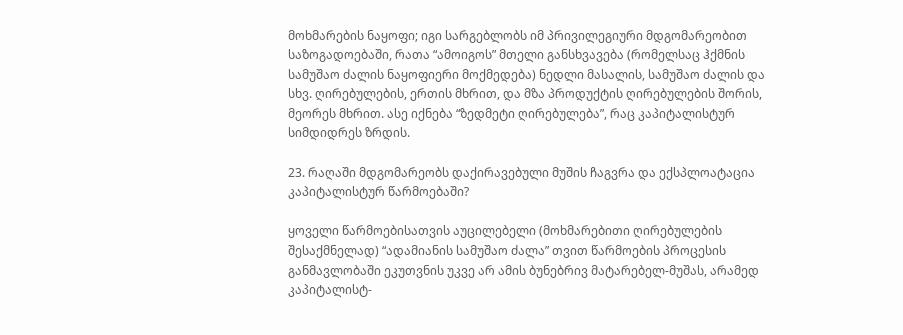მოხმარების ნაყოფი; იგი სარგებლობს იმ პრივილეგიური მდგომარეობით საზოგადოებაში, რათა “ამოიგოს” მთელი განსხვავება (რომელსაც ჰქმნის სამუშაო ძალის ნაყოფიერი მოქმედება) ნედლი მასალის, სამუშაო ძალის და სხვ. ღირებულების, ერთის მხრით, და მზა პროდუქტის ღირებულების შორის, მეორეს მხრით. ასე იქნება “ზედმეტი ღირებულება”, რაც კაპიტალისტურ სიმდიდრეს ზრდის.

23. რაღაში მდგომარეობს დაქირავებული მუშის ჩაგვრა და ექსპლოატაცია კაპიტალისტურ წარმოებაში?

ყოველი წარმოებისათვის აუცილებელი (მოხმარებითი ღირებულების შესაქმნელად) “ადამიანის სამუშაო ძალა” თვით წარმოების პროცესის განმავლობაში ეკუთვნის უკვე არ ამის ბუნებრივ მატარებელ-მუშას, არამედ კაპიტალისტ-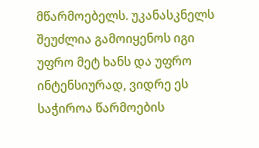მწარმოებელს. უკანასკნელს შეუძლია გამოიყენოს იგი უფრო მეტ ხანს და უფრო ინტენსიურად, ვიდრე ეს საჭიროა წარმოების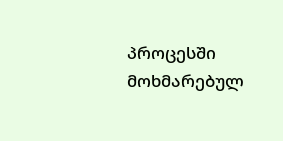პროცესში მოხმარებულ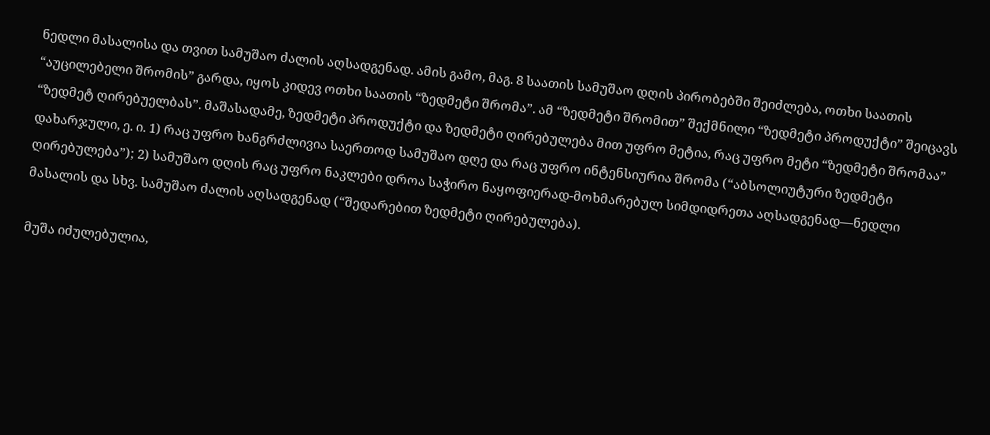ნედლი მასალისა და თვით სამუშაო ძალის აღსადგენად. ამის გამო, მაგ. 8 საათის სამუშაო დღის პირობებში შეიძლება, ოთხი საათის “აუცილებელი შრომის” გარდა, იყოს კიდევ ოთხი საათის “ზედმეტი შრომა”. ამ “ზედმეტი შრომით” შექმნილი “ზედმეტი პროდუქტი” შეიცავს “ზედმეტ ღირებუელბას”. მაშასადამე, ზედმეტი პროდუქტი და ზედმეტი ღირებულება მით უფრო მეტია, რაც უფრო მეტი “ზედმეტი შრომაა” დახარჯული, ე. ი. 1) რაც უფრო ხანგრძლივია საერთოდ სამუშაო დღე და რაც უფრო ინტენსიურია შრომა (“აბსოლიუტური ზედმეტი ღირებულება”); 2) სამუშაო დღის რაც უფრო ნაკლები დროა საჭირო ნაყოფიერად-მოხმარებულ სიმდიდრეთა აღსადგენად—ნედლი მასალის და სხვ. სამუშაო ძალის აღსადგენად (“შედარებით ზედმეტი ღირებულება).

მუშა იძულებულია,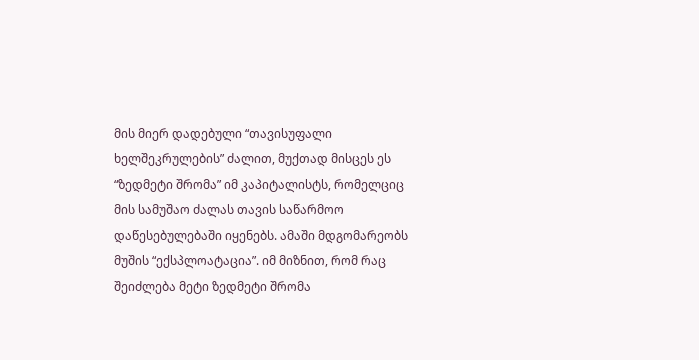მის მიერ დადებული “თავისუფალი ხელშეკრულების” ძალით, მუქთად მისცეს ეს “ზედმეტი შრომა” იმ კაპიტალისტს, რომელციც მის სამუშაო ძალას თავის საწარმოო დაწესებულებაში იყენებს. ამაში მდგომარეობს მუშის “ექსპლოატაცია”. იმ მიზნით, რომ რაც შეიძლება მეტი ზედმეტი შრომა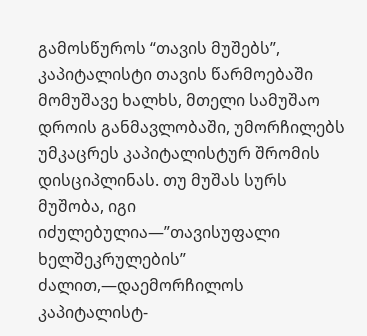გამოსწუროს “თავის მუშებს”, კაპიტალისტი თავის წარმოებაში მომუშავე ხალხს, მთელი სამუშაო დროის განმავლობაში, უმორჩილებს უმკაცრეს კაპიტალისტურ შრომის დისციპლინას. თუ მუშას სურს მუშობა, იგი იძულებულია—”თავისუფალი ხელშეკრულების” ძალით,—დაემორჩილოს კაპიტალისტ-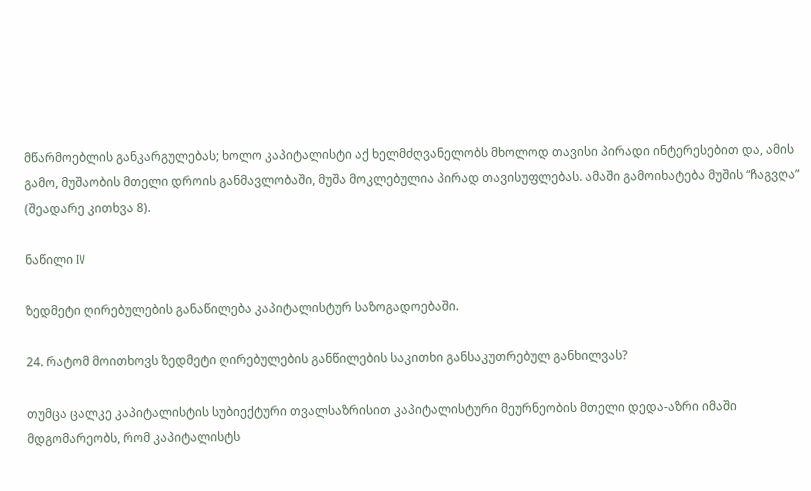მწარმოებლის განკარგულებას; ხოლო კაპიტალისტი აქ ხელმძღვანელობს მხოლოდ თავისი პირადი ინტერესებით და, ამის გამო, მუშაობის მთელი დროის განმავლობაში, მუშა მოკლებულია პირად თავისუფლებას. ამაში გამოიხატება მუშის “ჩაგვღა” (შეადარე კითხვა 8).

ნაწილი IV

ზედმეტი ღირებულების განაწილება კაპიტალისტურ საზოგადოებაში.

24. რატომ მოითხოვს ზედმეტი ღირებულების განწილების საკითხი განსაკუთრებულ განხილვას?

თუმცა ცალკე კაპიტალისტის სუბიექტური თვალსაზრისით კაპიტალისტური მეურნეობის მთელი დედა-აზრი იმაში მდგომარეობს, რომ კაპიტალისტს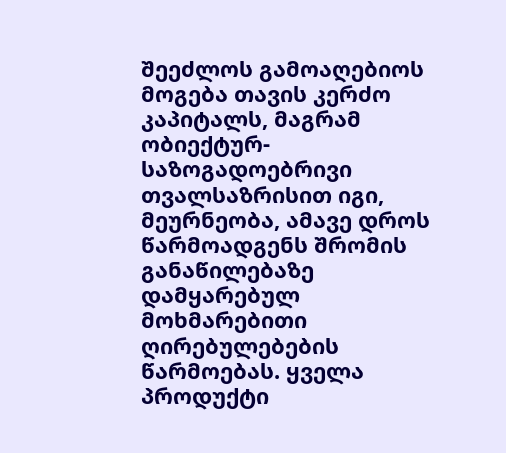შეეძლოს გამოაღებიოს მოგება თავის კერძო კაპიტალს, მაგრამ ობიექტურ-საზოგადოებრივი თვალსაზრისით იგი, მეურნეობა, ამავე დროს წარმოადგენს შრომის განაწილებაზე დამყარებულ მოხმარებითი ღირებულებების წარმოებას. ყველა პროდუქტი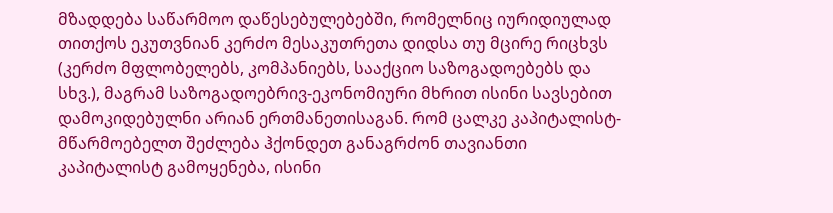მზადდება საწარმოო დაწესებულებებში, რომელნიც იურიდიულად თითქოს ეკუთვნიან კერძო მესაკუთრეთა დიდსა თუ მცირე რიცხვს (კერძო მფლობელებს, კომპანიებს, სააქციო საზოგადოებებს და სხვ.), მაგრამ საზოგადოებრივ-ეკონომიური მხრით ისინი სავსებით დამოკიდებულნი არიან ერთმანეთისაგან. რომ ცალკე კაპიტალისტ-მწარმოებელთ შეძლება ჰქონდეთ განაგრძონ თავიანთი კაპიტალისტ გამოყენება, ისინი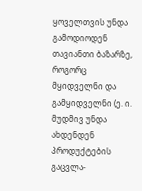ყოველთვის უნდა გამოდიოდენ თავიანთი ბაზარზე, როგორც მყიდველნი და გამყიდველნი (ე. ი. მუდმივ უნდა ახდენდენ პროდუქტების გაცვლა-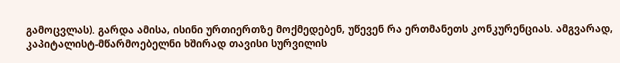გამოცვლას). გარდა ამისა, ისინი ურთიერთზე მოქმედებენ, უწევენ რა ერთმანეთს კონკურენციას. ამგვარად, კაპიტალისტ-მწარმოებელნი ხშირად თავისი სურვილის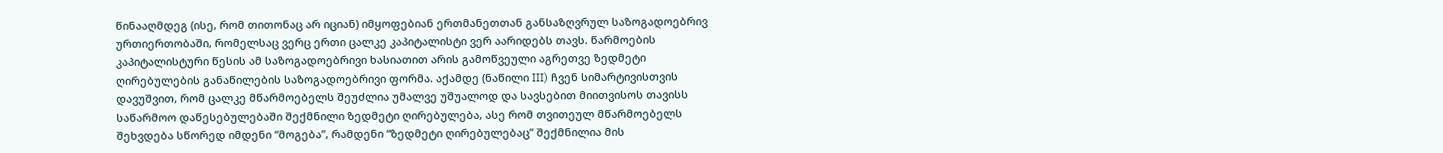წინააღმდეგ (ისე, რომ თითონაც არ იციან) იმყოფებიან ერთმანეთთან განსაზღვრულ საზოგადოებრივ ურთიერთობაში, რომელსაც ვერც ერთი ცალკე კაპიტალისტი ვერ აარიდებს თავს. წარმოების კაპიტალისტური წესის ამ საზოგადოებრივი ხასიათით არის გამოწვეული აგრეთვე ზედმეტი ღირებულების განაწილების საზოგადოებრივი ფორმა. აქამდე (ნაწილი III) ჩვენ სიმარტივისთვის დავუშვით, რომ ცალკე მწარმოებელს შეუძლია უმალვე უშუალოდ და სავსებით მიითვისოს თავისს საწარმოო დაწესებულებაში შექმნილი ზედმეტი ღირებულება, ასე რომ თვითეულ მწარმოებელს შეხვდება სწორედ იმდენი “მოგება”, რამდენი “ზედმეტი ღირებულებაც” შექმნილია მის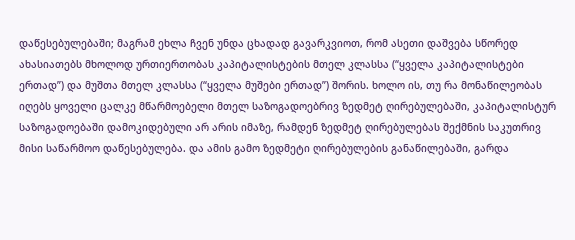დაწესებულებაში; მაგრამ ეხლა ჩვენ უნდა ცხადად გავარკვიოთ, რომ ასეთი დაშვება სწორედ ახასიათებს მხოლოდ ურთიერთობას კაპიტალისტების მთელ კლასსა (“ყველა კაპიტალისტები ერთად”) და მუშთა მთელ კლასსა (“ყველა მუშები ერთად”) შორის. ხოლო ის, თუ რა მონაწილეობას იღებს ყოველი ცალკე მწარმოებელი მთელ საზოგადოებრივ ზედმეტ ღირებულებაში, კაპიტალისტურ საზოგადოებაში დამოკიდებული არ არის იმაზე, რამდენ ზედმეტ ღირებულებას შექმნის საკუთრივ მისი საწარმოო დაწესებულება. და ამის გამო ზედმეტი ღირებულების განაწილებაში, გარდა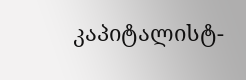კაპიტალისტ-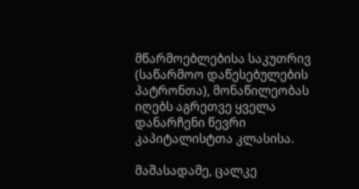მწარმოებლებისა საკუთრივ (საწარმოო დაწესებულების პატრონთა), მონაწილეობას იღებს აგრეთვე ყველა დანარჩენი წევრი კაპიტალისტთა კლასისა.

მაშასადამე, ცალკე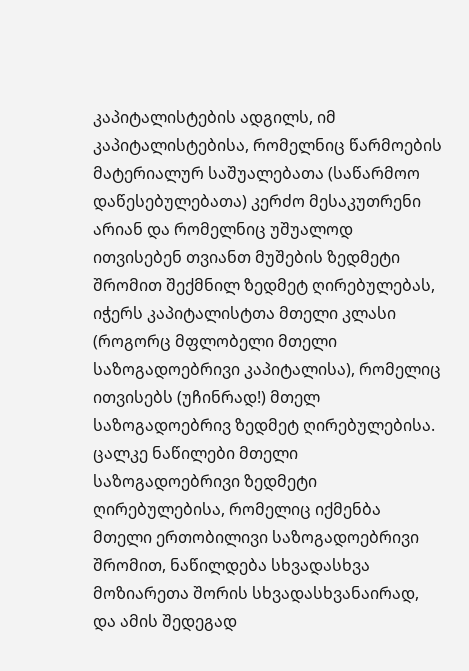კაპიტალისტების ადგილს, იმ კაპიტალისტებისა, რომელნიც წარმოების მატერიალურ საშუალებათა (საწარმოო დაწესებულებათა) კერძო მესაკუთრენი არიან და რომელნიც უშუალოდ ითვისებენ თვიანთ მუშების ზედმეტი შრომით შექმნილ ზედმეტ ღირებულებას, იჭერს კაპიტალისტთა მთელი კლასი (როგორც მფლობელი მთელი საზოგადოებრივი კაპიტალისა), რომელიც ითვისებს (უჩინრად!) მთელ საზოგადოებრივ ზედმეტ ღირებულებისა. ცალკე ნაწილები მთელი საზოგადოებრივი ზედმეტი ღირებულებისა, რომელიც იქმენბა მთელი ერთობილივი საზოგადოებრივი შრომით, ნაწილდება სხვადასხვა მოზიარეთა შორის სხვადასხვანაირად, და ამის შედეგად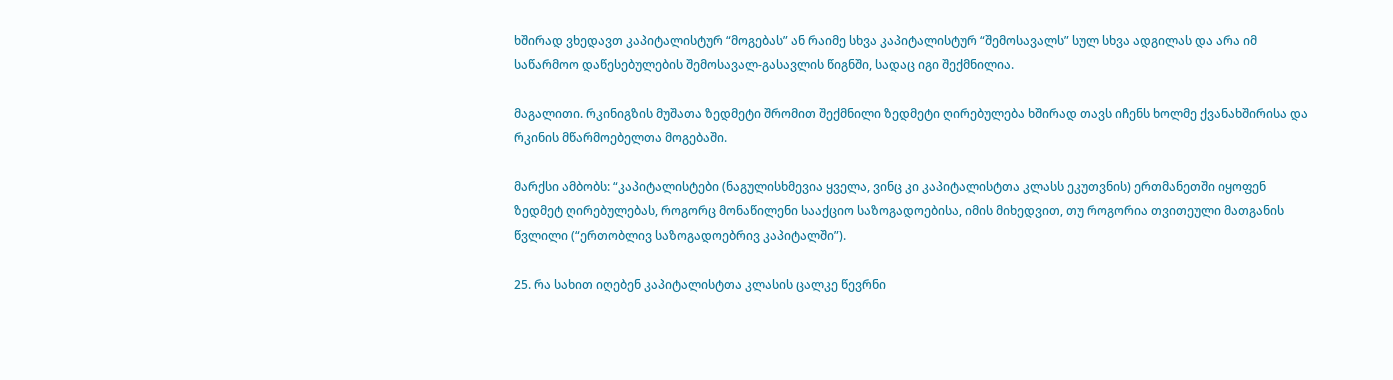ხშირად ვხედავთ კაპიტალისტურ “მოგებას” ან რაიმე სხვა კაპიტალისტურ “შემოსავალს” სულ სხვა ადგილას და არა იმ საწარმოო დაწესებულების შემოსავალ-გასავლის წიგნში, სადაც იგი შექმნილია.

მაგალითი. რკინიგზის მუშათა ზედმეტი შრომით შექმნილი ზედმეტი ღირებულება ხშირად თავს იჩენს ხოლმე ქვანახშირისა და რკინის მწარმოებელთა მოგებაში.

მარქსი ამბობს: “კაპიტალისტები (ნაგულისხმევია ყველა, ვინც კი კაპიტალისტთა კლასს ეკუთვნის) ერთმანეთში იყოფენ ზედმეტ ღირებულებას, როგორც მონაწილენი სააქციო საზოგადოებისა, იმის მიხედვით, თუ როგორია თვითეული მათგანის წვლილი (“ერთობლივ საზოგადოებრივ კაპიტალში”).

25. რა სახით იღებენ კაპიტალისტთა კლასის ცალკე წევრნი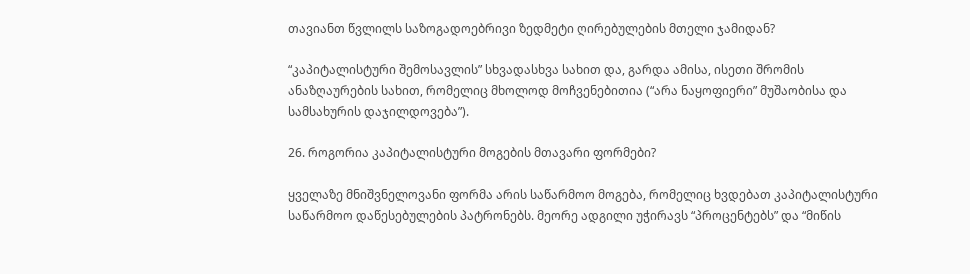თავიანთ წვლილს საზოგადოებრივი ზედმეტი ღირებულების მთელი ჯამიდან?

“კაპიტალისტური შემოსავლის” სხვადასხვა სახით და, გარდა ამისა, ისეთი შრომის ანაზღაურების სახით, რომელიც მხოლოდ მოჩვენებითია (“არა ნაყოფიერი” მუშაობისა და სამსახურის დაჯილდოვება”).

26. როგორია კაპიტალისტური მოგების მთავარი ფორმები?

ყველაზე მნიშვნელოვანი ფორმა არის საწარმოო მოგება, რომელიც ხვდებათ კაპიტალისტური საწარმოო დაწესებულების პატრონებს. მეორე ადგილი უჭირავს “პროცენტებს” და “მიწის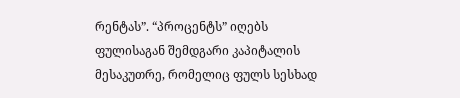რენტას”. “პროცენტს” იღებს ფულისაგან შემდგარი კაპიტალის მესაკუთრე, რომელიც ფულს სესხად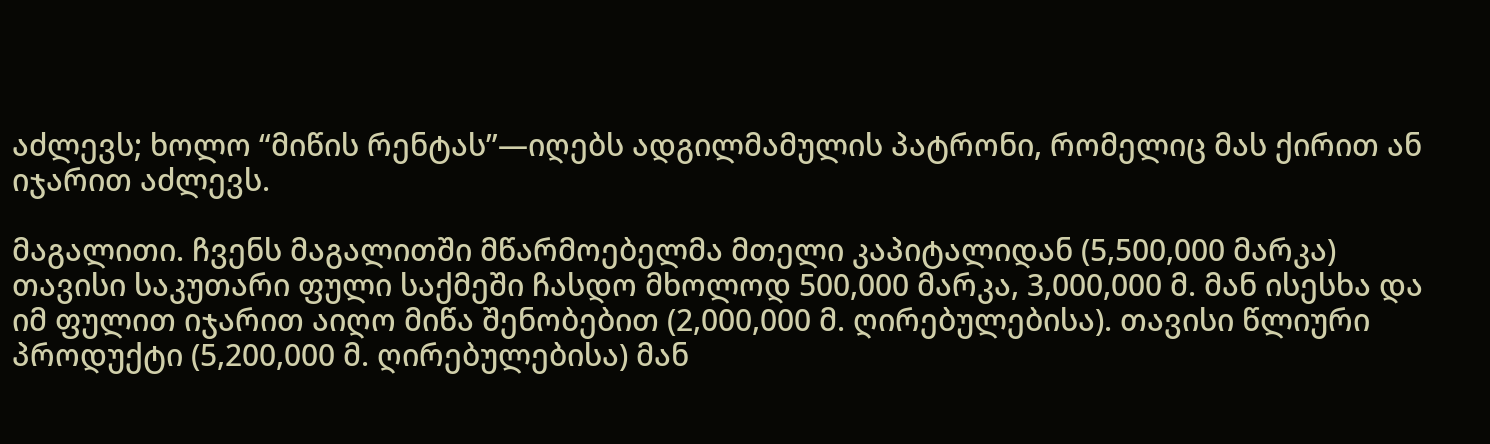აძლევს; ხოლო “მიწის რენტას”—იღებს ადგილმამულის პატრონი, რომელიც მას ქირით ან იჯარით აძლევს.

მაგალითი. ჩვენს მაგალითში მწარმოებელმა მთელი კაპიტალიდან (5,500,000 მარკა) თავისი საკუთარი ფული საქმეში ჩასდო მხოლოდ 500,000 მარკა, 3,000,000 მ. მან ისესხა და იმ ფულით იჯარით აიღო მიწა შენობებით (2,000,000 მ. ღირებულებისა). თავისი წლიური პროდუქტი (5,200,000 მ. ღირებულებისა) მან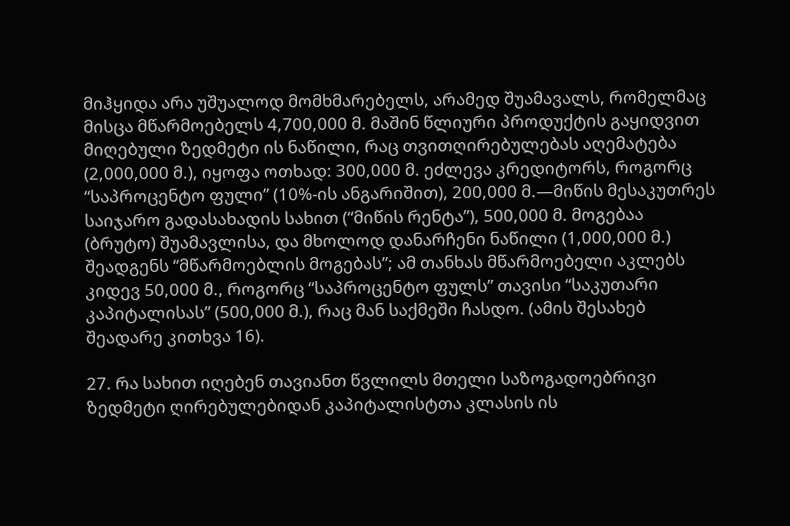მიჰყიდა არა უშუალოდ მომხმარებელს, არამედ შუამავალს, რომელმაც მისცა მწარმოებელს 4,700,000 მ. მაშინ წლიური პროდუქტის გაყიდვით მიღებული ზედმეტი ის ნაწილი, რაც თვითღირებულებას აღემატება (2,000,000 მ.), იყოფა ოთხად: 300,000 მ. ეძლევა კრედიტორს, როგორც “საპროცენტო ფული” (10%-ის ანგარიშით), 200,000 მ.—მიწის მესაკუთრეს საიჯარო გადასახადის სახით (“მიწის რენტა”), 500,000 მ. მოგებაა (ბრუტო) შუამავლისა, და მხოლოდ დანარჩენი ნაწილი (1,000,000 მ.) შეადგენს “მწარმოებლის მოგებას”; ამ თანხას მწარმოებელი აკლებს კიდევ 50,000 მ., როგორც “საპროცენტო ფულს” თავისი “საკუთარი კაპიტალისას” (500,000 მ.), რაც მან საქმეში ჩასდო. (ამის შესახებ შეადარე კითხვა 16).

27. რა სახით იღებენ თავიანთ წვლილს მთელი საზოგადოებრივი ზედმეტი ღირებულებიდან კაპიტალისტთა კლასის ის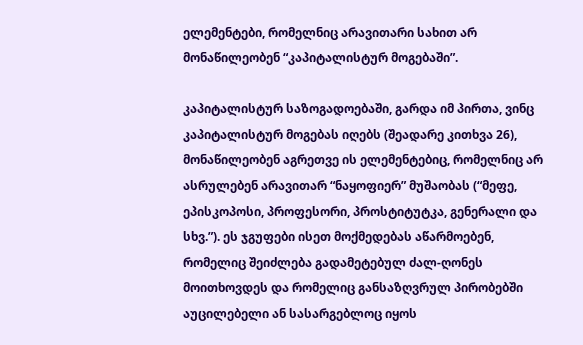ელემენტები, რომელნიც არავითარი სახით არ მონაწილეობენ “კაპიტალისტურ მოგებაში”.

კაპიტალისტურ საზოგადოებაში, გარდა იმ პირთა, ვინც კაპიტალისტურ მოგებას იღებს (შეადარე კითხვა 26), მონაწილეობენ აგრეთვე ის ელემენტებიც, რომელნიც არ ასრულებენ არავითარ “ნაყოფიერ” მუშაობას (“მეფე, ეპისკოპოსი, პროფესორი, პროსტიტუტკა, გენერალი და სხვ.”). ეს ჯგუფები ისეთ მოქმედებას აწარმოებენ, რომელიც შეიძლება გადამეტებულ ძალ-ღონეს მოითხოვდეს და რომელიც განსაზღვრულ პირობებში აუცილებელი ან სასარგებლოც იყოს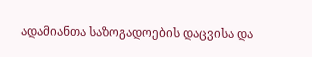ადამიანთა საზოგადოების დაცვისა და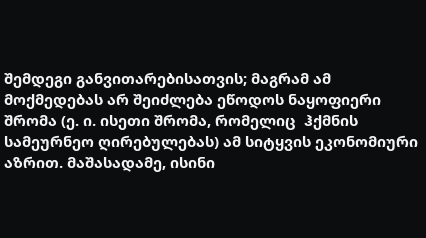შემდეგი განვითარებისათვის; მაგრამ ამ მოქმედებას არ შეიძლება ეწოდოს ნაყოფიერი შრომა (ე. ი. ისეთი შრომა, რომელიც  ჰქმნის სამეურნეო ღირებულებას) ამ სიტყვის ეკონომიური აზრით. მაშასადამე, ისინი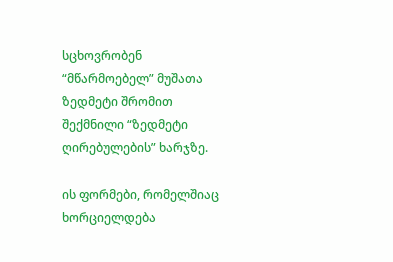სცხოვრობენ “მწარმოებელ” მუშათა ზედმეტი შრომით შექმნილი “ზედმეტი ღირებულების” ხარჯზე.

ის ფორმები, რომელშიაც ხორციელდება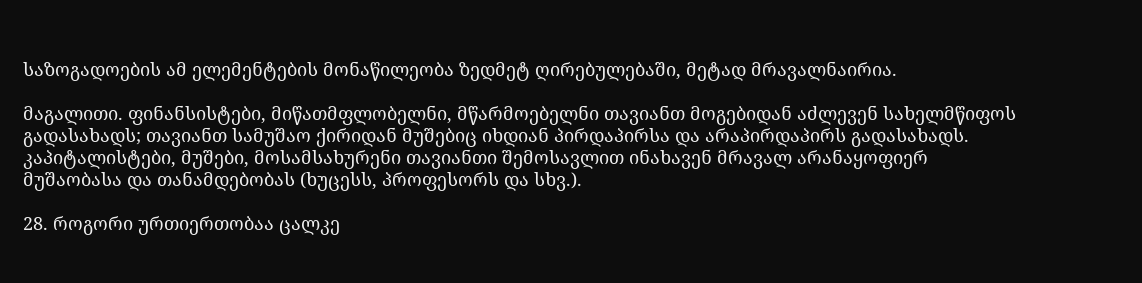საზოგადოების ამ ელემენტების მონაწილეობა ზედმეტ ღირებულებაში, მეტად მრავალნაირია.

მაგალითი. ფინანსისტები, მიწათმფლობელნი, მწარმოებელნი თავიანთ მოგებიდან აძლევენ სახელმწიფოს გადასახადს; თავიანთ სამუშაო ქირიდან მუშებიც იხდიან პირდაპირსა და არაპირდაპირს გადასახადს. კაპიტალისტები, მუშები, მოსამსახურენი თავიანთი შემოსავლით ინახავენ მრავალ არანაყოფიერ მუშაობასა და თანამდებობას (ხუცესს, პროფესორს და სხვ.).

28. როგორი ურთიერთობაა ცალკე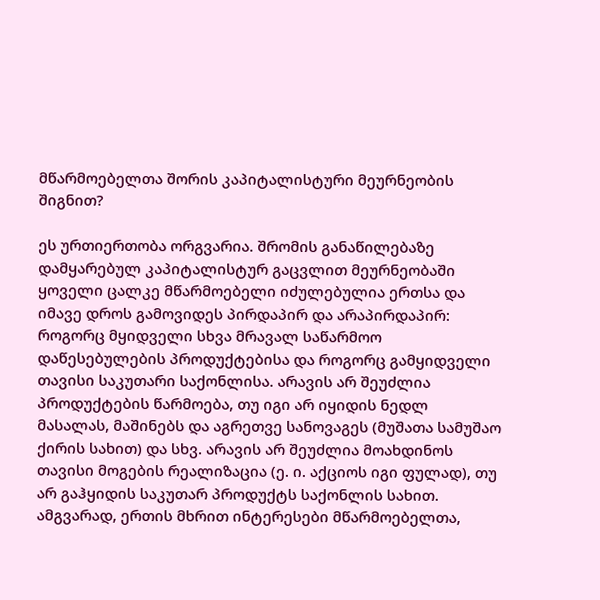მწარმოებელთა შორის კაპიტალისტური მეურნეობის შიგნით?

ეს ურთიერთობა ორგვარია. შრომის განაწილებაზე დამყარებულ კაპიტალისტურ გაცვლით მეურნეობაში ყოველი ცალკე მწარმოებელი იძულებულია ერთსა და იმავე დროს გამოვიდეს პირდაპირ და არაპირდაპირ: როგორც მყიდველი სხვა მრავალ საწარმოო დაწესებულების პროდუქტებისა და როგორც გამყიდველი თავისი საკუთარი საქონლისა. არავის არ შეუძლია პროდუქტების წარმოება, თუ იგი არ იყიდის ნედლ მასალას, მაშინებს და აგრეთვე სანოვაგეს (მუშათა სამუშაო ქირის სახით) და სხვ. არავის არ შეუძლია მოახდინოს თავისი მოგების რეალიზაცია (ე. ი. აქციოს იგი ფულად), თუ არ გაჰყიდის საკუთარ პროდუქტს საქონლის სახით. ამგვარად, ერთის მხრით ინტერესები მწარმოებელთა,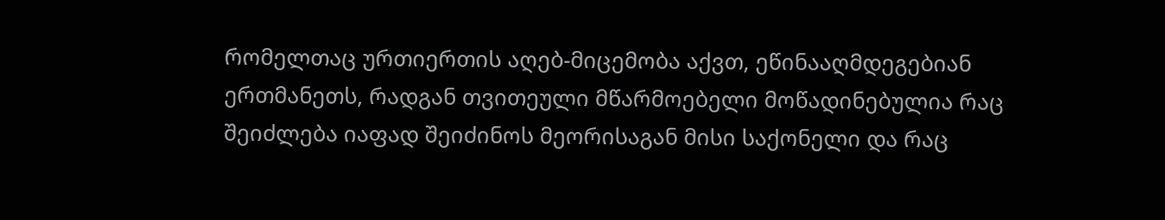რომელთაც ურთიერთის აღებ-მიცემობა აქვთ, ეწინააღმდეგებიან ერთმანეთს, რადგან თვითეული მწარმოებელი მოწადინებულია რაც შეიძლება იაფად შეიძინოს მეორისაგან მისი საქონელი და რაც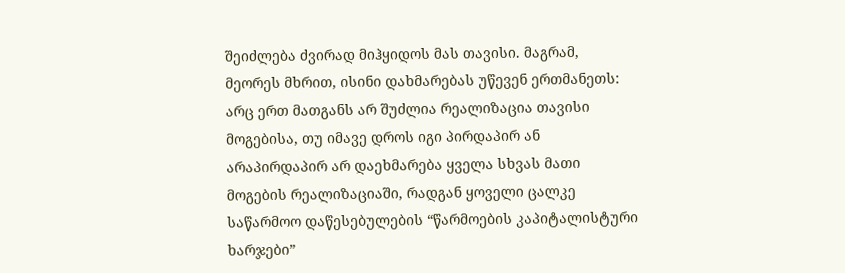შეიძლება ძვირად მიჰყიდოს მას თავისი. მაგრამ, მეორეს მხრით, ისინი დახმარებას უწევენ ერთმანეთს: არც ერთ მათგანს არ შუძლია რეალიზაცია თავისი მოგებისა, თუ იმავე დროს იგი პირდაპირ ან არაპირდაპირ არ დაეხმარება ყველა სხვას მათი მოგების რეალიზაციაში, რადგან ყოველი ცალკე საწარმოო დაწესებულების “წარმოების კაპიტალისტური ხარჯები”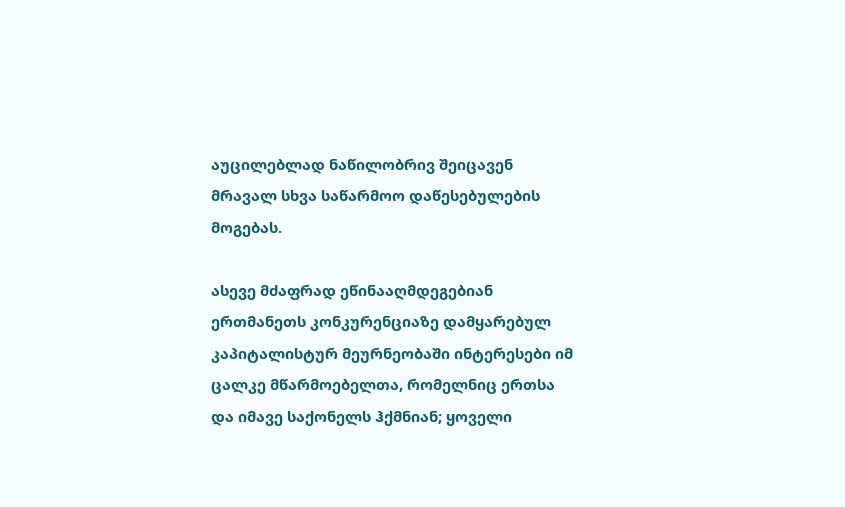აუცილებლად ნაწილობრივ შეიცავენ მრავალ სხვა საწარმოო დაწესებულების მოგებას.

ასევე მძაფრად ეწინააღმდეგებიან ერთმანეთს კონკურენციაზე დამყარებულ კაპიტალისტურ მეურნეობაში ინტერესები იმ ცალკე მწარმოებელთა, რომელნიც ერთსა და იმავე საქონელს ჰქმნიან; ყოველი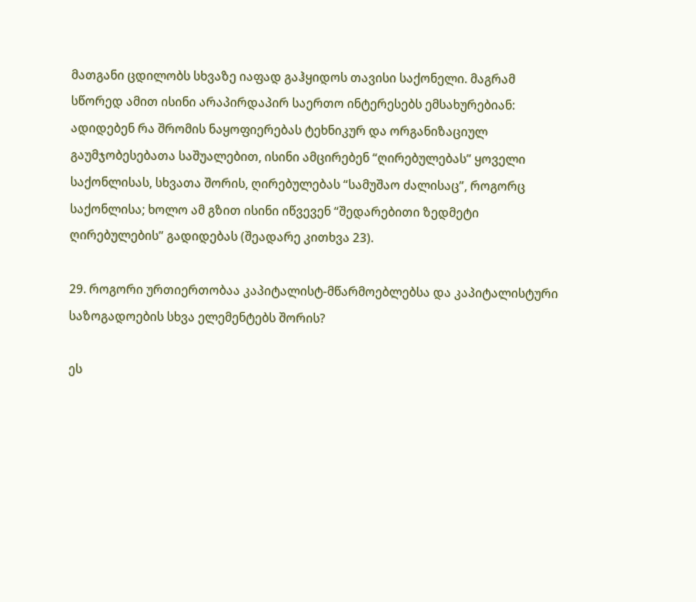მათგანი ცდილობს სხვაზე იაფად გაჰყიდოს თავისი საქონელი. მაგრამ სწორედ ამით ისინი არაპირდაპირ საერთო ინტერესებს ემსახურებიან: ადიდებენ რა შრომის ნაყოფიერებას ტეხნიკურ და ორგანიზაციულ გაუმჯობესებათა საშუალებით, ისინი ამცირებენ “ღირებულებას” ყოველი საქონლისას, სხვათა შორის, ღირებულებას “სამუშაო ძალისაც”, როგორც საქონლისა; ხოლო ამ გზით ისინი იწვევენ “შედარებითი ზედმეტი ღირებულების” გადიდებას (შეადარე კითხვა 23).

29. როგორი ურთიერთობაა კაპიტალისტ-მწარმოებლებსა და კაპიტალისტური საზოგადოების სხვა ელემენტებს შორის?

ეს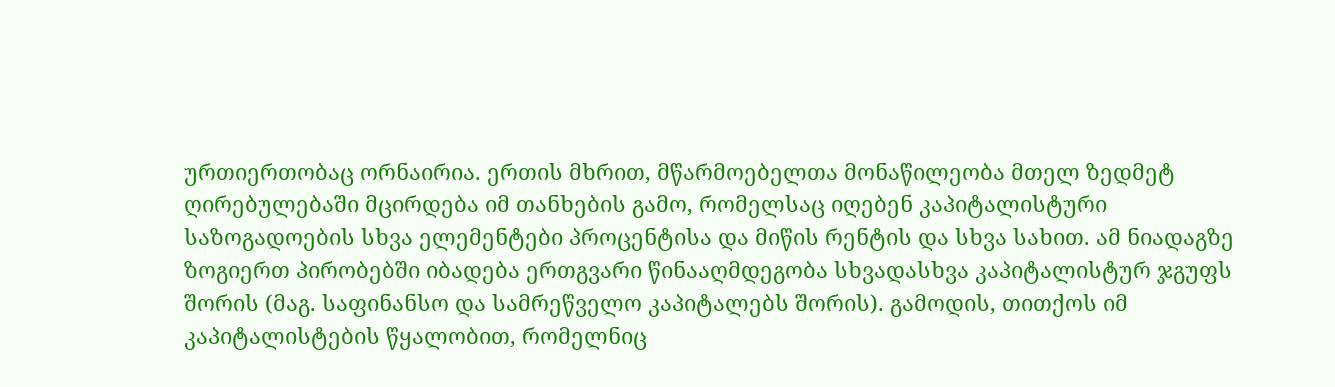ურთიერთობაც ორნაირია. ერთის მხრით, მწარმოებელთა მონაწილეობა მთელ ზედმეტ ღირებულებაში მცირდება იმ თანხების გამო, რომელსაც იღებენ კაპიტალისტური საზოგადოების სხვა ელემენტები პროცენტისა და მიწის რენტის და სხვა სახით. ამ ნიადაგზე ზოგიერთ პირობებში იბადება ერთგვარი წინააღმდეგობა სხვადასხვა კაპიტალისტურ ჯგუფს შორის (მაგ. საფინანსო და სამრეწველო კაპიტალებს შორის). გამოდის, თითქოს იმ კაპიტალისტების წყალობით, რომელნიც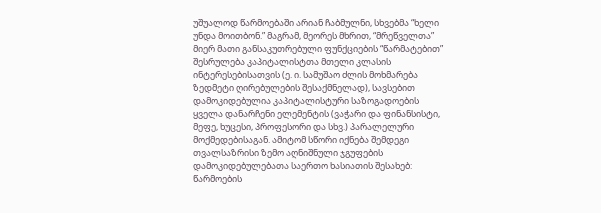უშუალოდ წარმოებაში არიან ჩაბმულნი, სხვებმა “ხელი უნდა მოითბონ.” მაგრამ, მეორეს მხრით, “მრეწველთა” მიერ მათი განსაკუთრებული ფუნქციების “წარმატებით” შესრულება კაპიტალისტთა მთელი კლასის ინტერესებისათვის (ე. ი. სამუშაო ძლის მოხმარება ზედმეტი ღირებულების შესაქმნელად), სავსებით დამოკიდებულია კაპიტალისტური საზოგადოების ყველა დანარჩენი ელემენტის (ვაჭარი და ფინანსისტი, მეფე, ხუცესი, პროფესორი და სხვ.) პარალელური მოქმედებისაგან. ამიტომ სწორი იქნება შემდეგი თვალსაზრისი ზემო აღნიშნული ჯგუფების დამოკიდებულებათა საერთო ხასიათის შესახებ: წარმოების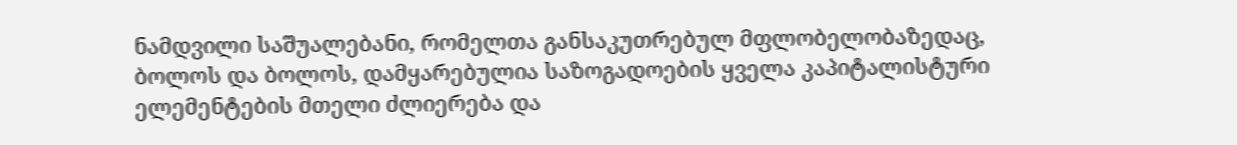ნამდვილი საშუალებანი, რომელთა განსაკუთრებულ მფლობელობაზედაც, ბოლოს და ბოლოს, დამყარებულია საზოგადოების ყველა კაპიტალისტური ელემენტების მთელი ძლიერება და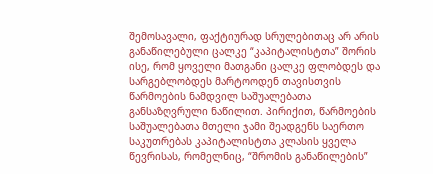შემოსავალი, ფაქტიურად სრულებითაც არ არის განაწილებული ცალკე “კაპიტალისტთა” შორის ისე, რომ ყოველი მათგანი ცალკე ფლობდეს და სარგებლობდეს მარტოოდენ თავისთვის წარმოების ნამდვილ საშუალებათა განსაზღვრული ნაწილით. პირიქით, წარმოების საშუალებათა მთელი ჯამი შეადგენს საერთო საკუთრებას კაპიტალისტთა კლასის ყველა წევრისას, რომელნიც, “შრომის განაწილების”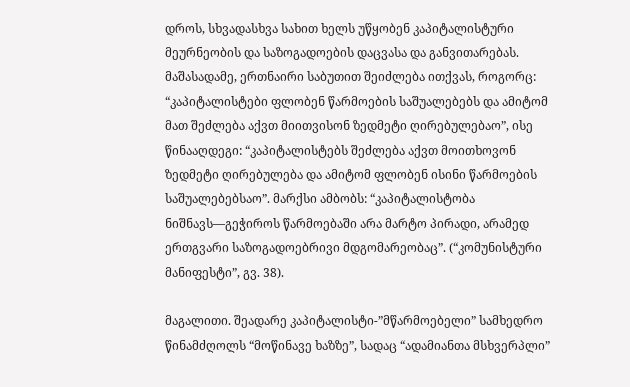დროს, სხვადასხვა სახით ხელს უწყობენ კაპიტალისტური მეურნეობის და საზოგადოების დაცვასა და განვითარებას. მაშასადამე, ერთნაირი საბუთით შეიძლება ითქვას, როგორც: “კაპიტალისტები ფლობენ წარმოების საშუალებებს და ამიტომ მათ შეძლება აქვთ მიითვისონ ზედმეტი ღირებულებაო”, ისე წინააღდეგი: “კაპიტალისტებს შეძლება აქვთ მოითხოვონ ზედმეტი ღირებულება და ამიტომ ფლობენ ისინი წარმოების საშუალებებსაო”. მარქსი ამბობს: “კაპიტალისტობა ნიშნავს—გეჭიროს წარმოებაში არა მარტო პირადი, არამედ ერთგვარი საზოგადოებრივი მდგომარეობაც”. (“კომუნისტური მანიფესტი”, გვ. 38).

მაგალითი. შეადარე კაპიტალისტი-”მწარმოებელი” სამხედრო წინამძღოლს “მოწინავე ხაზზე”, სადაც “ადამიანთა მსხვერპლი”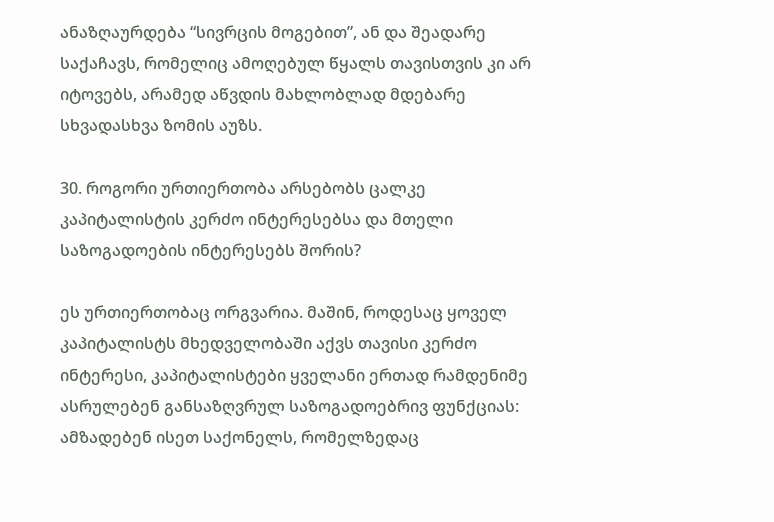ანაზღაურდება “სივრცის მოგებით”, ან და შეადარე საქაჩავს, რომელიც ამოღებულ წყალს თავისთვის კი არ იტოვებს, არამედ აწვდის მახლობლად მდებარე სხვადასხვა ზომის აუზს.

30. როგორი ურთიერთობა არსებობს ცალკე კაპიტალისტის კერძო ინტერესებსა და მთელი საზოგადოების ინტერესებს შორის?

ეს ურთიერთობაც ორგვარია. მაშინ, როდესაც ყოველ კაპიტალისტს მხედველობაში აქვს თავისი კერძო ინტერესი, კაპიტალისტები ყველანი ერთად რამდენიმე ასრულებენ განსაზღვრულ საზოგადოებრივ ფუნქციას: ამზადებენ ისეთ საქონელს, რომელზედაც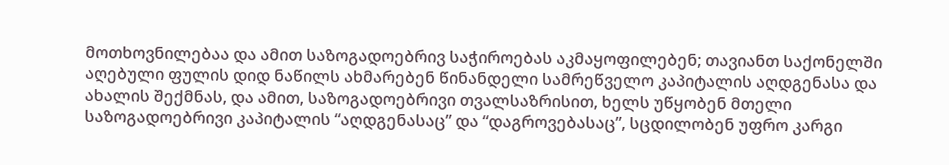მოთხოვნილებაა და ამით საზოგადოებრივ საჭიროებას აკმაყოფილებენ; თავიანთ საქონელში აღებული ფულის დიდ ნაწილს ახმარებენ წინანდელი სამრეწველო კაპიტალის აღდგენასა და ახალის შექმნას, და ამით, საზოგადოებრივი თვალსაზრისით, ხელს უწყობენ მთელი საზოგადოებრივი კაპიტალის “აღდგენასაც” და “დაგროვებასაც”, სცდილობენ უფრო კარგი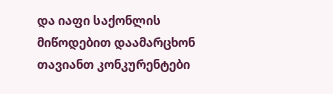და იაფი საქონლის მიწოდებით დაამარცხონ თავიანთ კონკურენტები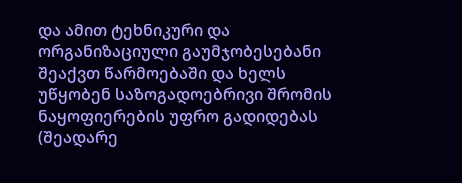და ამით ტეხნიკური და ორგანიზაციული გაუმჯობესებანი შეაქვთ წარმოებაში და ხელს უწყობენ საზოგადოებრივი შრომის ნაყოფიერების უფრო გადიდებას (შეადარე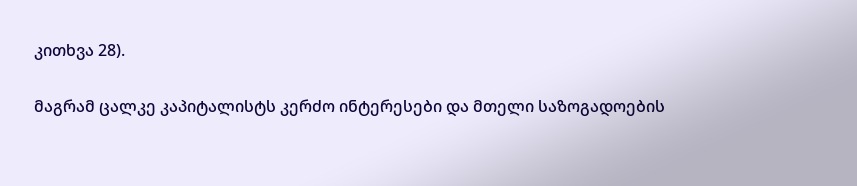კითხვა 28).

მაგრამ ცალკე კაპიტალისტს კერძო ინტერესები და მთელი საზოგადოების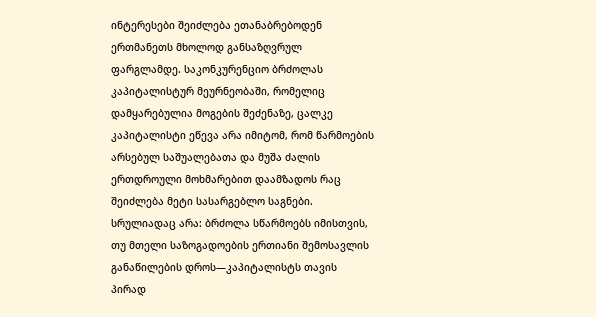ინტერესები შეიძლება ეთანაბრებოდენ ერთმანეთს მხოლოდ განსაზღვრულ ფარგლამდე. საკონკურენციო ბრძოლას კაპიტალისტურ მეურნეობაში, რომელიც დამყარებულია მოგების შეძენაზე, ცალკე კაპიტალისტი ეწევა არა იმიტომ, რომ წარმოების არსებულ საშუალებათა და მუშა ძალის ერთდროული მოხმარებით დაამზადოს რაც შეიძლება მეტი სასარგებლო საგნები. სრულიადაც არა: ბრძოლა სწარმოებს იმისთვის, თუ მთელი საზოგადოების ერთიანი შემოსავლის განაწილების დროს—კაპიტალისტს თავის პირად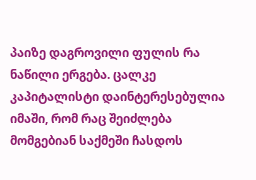პაიზე დაგროვილი ფულის რა ნაწილი ერგება. ცალკე კაპიტალისტი დაინტერესებულია იმაში, რომ რაც შეიძლება მომგებიან საქმეში ჩასდოს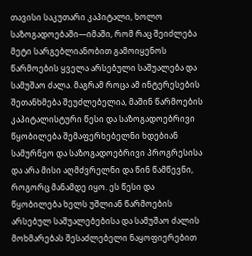თავისი საკუთარი კაპიტალი, ხოლო საზოგადოებაში—იმაში, რომ რაც შეიძლება მეტი სარგებლიანობით გამოიყენოს წარმოების ყველა არსებული საშუალება და სამუშაო ძალა. მაგრამ როცა ამ ინტერესების შეთანხმება შეუძლებელია, მაშინ წარმოების კაპიტალისტური წესი და საზოგადოებრივი წყობილება შემაფერხებელნი ხდებიან სამურნეო და საზოგადოებრივი პროგრესისა და არა მისი აღმძვრელნი და წინ წამწევნი, როგორც მანამდე იყო. ეს წესი და წყობილება ხელს უშლიან წარმოების არსებულ საშუალებებისა და სამუშაო ძალის მოხმარებას შესაძლებელი ნაყოფიერებით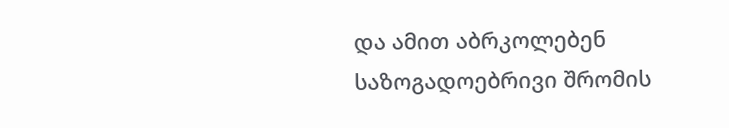და ამით აბრკოლებენ საზოგადოებრივი შრომის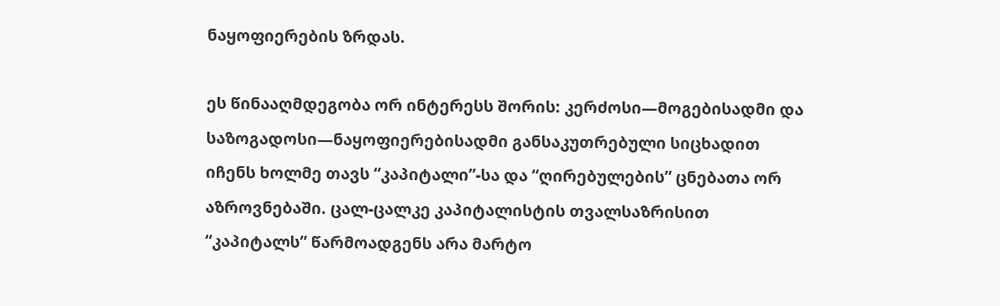ნაყოფიერების ზრდას.

ეს წინააღმდეგობა ორ ინტერესს შორის: კერძოსი—მოგებისადმი და საზოგადოსი—ნაყოფიერებისადმი განსაკუთრებული სიცხადით იჩენს ხოლმე თავს “კაპიტალი”-სა და “ღირებულების” ცნებათა ორ აზროვნებაში. ცალ-ცალკე კაპიტალისტის თვალსაზრისით “კაპიტალს” წარმოადგენს არა მარტო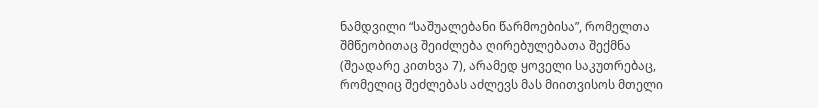ნამდვილი “საშუალებანი წარმოებისა”, რომელთა შმწეობითაც შეიძლება ღირებულებათა შექმნა (შეადარე კითხვა 7), არამედ ყოველი საკუთრებაც, რომელიც შეძლებას აძლევს მას მიითვისოს მთელი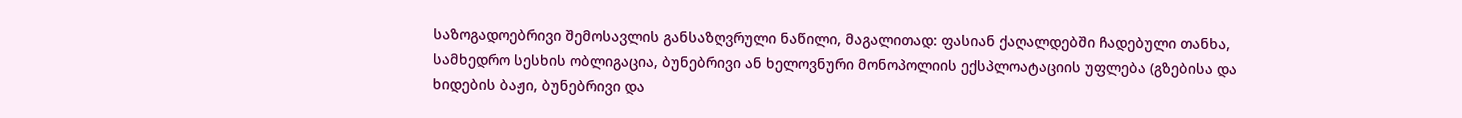საზოგადოებრივი შემოსავლის განსაზღვრული ნაწილი, მაგალითად: ფასიან ქაღალდებში ჩადებული თანხა, სამხედრო სესხის ობლიგაცია, ბუნებრივი ან ხელოვნური მონოპოლიის ექსპლოატაციის უფლება (გზებისა და ხიდების ბაჟი, ბუნებრივი და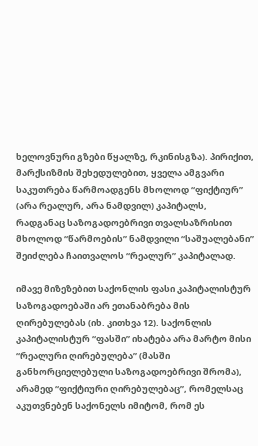ხელოვნური გზები წყალზე, რკინისგზა). პირიქით, მარქსიზმის შეხედულებით, ყველა ამგვარი საკუთრება წარმოადგენს მხოლოდ “ფიქტიურ” (არა რეალურ, არა ნამდვილ) კაპიტალს, რადგანაც საზოგადოებრივი თვალსაზრისით მხოლოდ “წარმოების” ნამდვილი “საშუალებანი” შეიძლება ჩაითვალოს “რეალურ” კაპიტალად.

იმავე მიზეზებით საქონლის ფასი კაპიტალისტურ საზოგადოებაში არ ეთანაბრება მის ღირებულებას (იხ. კითხვა 12). საქონლის კაპიტალისტურ “ფასში” იხატება არა მარტო მისი “რეალური ღირებულება” (მასში განხორციელებული საზოგადოებრივი შრომა), არამედ “ფიქტიური ღირებულებაც”, რომელსაც აკუთვნებენ საქონელს იმიტომ, რომ ეს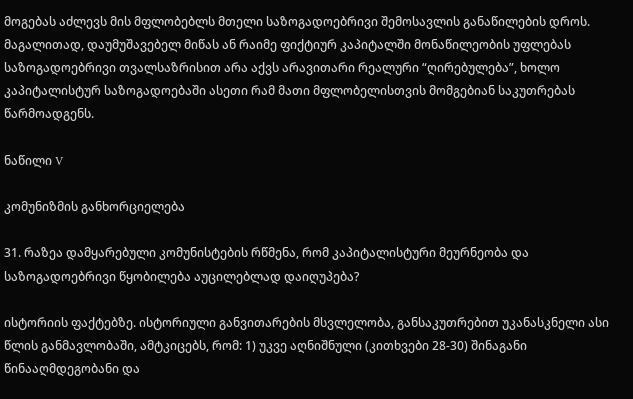მოგებას აძლევს მის მფლობებლს მთელი საზოგადოებრივი შემოსავლის განაწილების დროს. მაგალითად, დაუმუშავებელ მიწას ან რაიმე ფიქტიურ კაპიტალში მონაწილეობის უფლებას საზოგადოებრივი თვალსაზრისით არა აქვს არავითარი რეალური “ღირებულება”, ხოლო კაპიტალისტურ საზოგადოებაში ასეთი რამ მათი მფლობელისთვის მომგებიან საკუთრებას წარმოადგენს.

ნაწილი V

კომუნიზმის განხორციელება

31. რაზეა დამყარებული კომუნისტების რწმენა, რომ კაპიტალისტური მეურნეობა და საზოგადოებრივი წყობილება აუცილებლად დაიღუპება?

ისტორიის ფაქტებზე. ისტორიული განვითარების მსვლელობა, განსაკუთრებით უკანასკნელი ასი წლის განმავლობაში, ამტკიცებს, რომ: 1) უკვე აღნიშნული (კითხვები 28-30) შინაგანი წინააღმდეგობანი და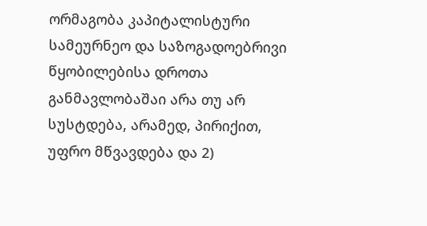ორმაგობა კაპიტალისტური სამეურნეო და საზოგადოებრივი წყობილებისა დროთა განმავლობაშაი არა თუ არ სუსტდება, არამედ, პირიქით, უფრო მწვავდება და 2)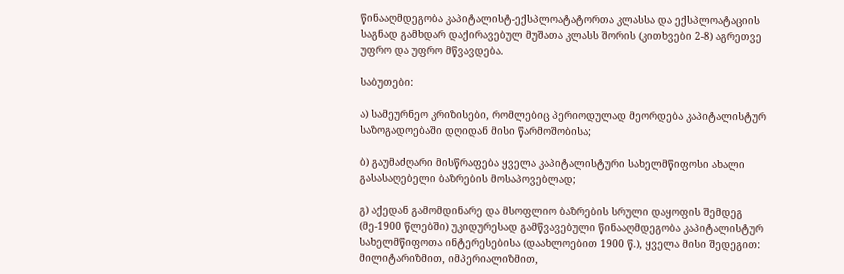წინააღმდეგობა კაპიტალისტ-ექსპლოატატორთა კლასსა და ექსპლოატაციის საგნად გამხდარ დაქირავებულ მუშათა კლასს შორის (კითხვები 2-8) აგრეთვე უფრო და უფრო მწვავდება.

საბუთები:

ა) სამეურნეო კრიზისები, რომლებიც პერიოდულად მეორდება კაპიტალისტურ საზოგადოებაში დღიდან მისი წარმოშობისა;

ბ) გაუმაძღარი მისწრაფება ყველა კაპიტალისტური სახელმწიფოსი ახალი გასასაღებელი ბაზრების მოსაპოვებლად;

გ) აქედან გამომდინარე და მსოფლიო ბაზრების სრული დაყოფის შემდეგ (მე-1900 წლებში) უკიდურესად გამწვავებული წინააღმდეგობა კაპიტალისტურ სახელმწიფოთა ინტერესებისა (დაახლოებით 1900 წ.), ყველა მისი შედეგით: მილიტარიზმით, იმპერიალიზმით,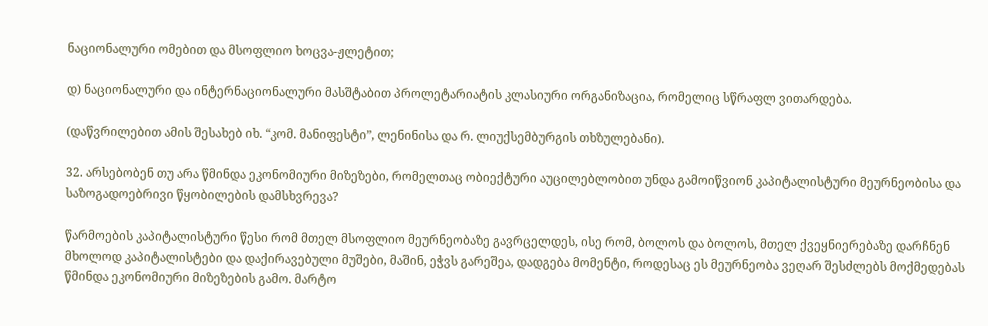ნაციონალური ომებით და მსოფლიო ხოცვა-ჟლეტით;

დ) ნაციონალური და ინტერნაციონალური მასშტაბით პროლეტარიატის კლასიური ორგანიზაცია, რომელიც სწრაფლ ვითარდება.

(დაწვრილებით ამის შესახებ იხ. “კომ. მანიფესტი”, ლენინისა და რ. ლიუქსემბურგის თხზულებანი).

32. არსებობენ თუ არა წმინდა ეკონომიური მიზეზები, რომელთაც ობიექტური აუცილებლობით უნდა გამოიწვიონ კაპიტალისტური მეურნეობისა და საზოგადოებრივი წყობილების დამსხვრევა?

წარმოების კაპიტალისტური წესი რომ მთელ მსოფლიო მეურნეობაზე გავრცელდეს, ისე რომ, ბოლოს და ბოლოს, მთელ ქვეყნიერებაზე დარჩნენ მხოლოდ კაპიტალისტები და დაქირავებული მუშები, მაშინ, ეჭვს გარეშეა, დადგება მომენტი, როდესაც ეს მეურნეობა ვეღარ შესძლებს მოქმედებას წმინდა ეკონომიური მიზეზების გამო. მარტო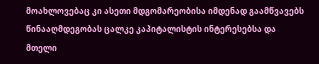მოახლოვებაც კი ასეთი მდგომარეობისა იმდენად გაამწვავებს წინააღმდეგობას ცალკე კაპიტალისტის ინტერესებსა და მთელი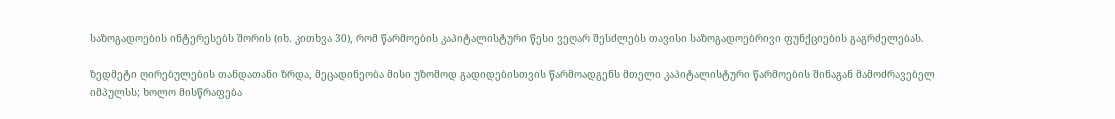საზოგადოების ინტერესებს შორის (იხ. კითხვა 30), რომ წარმოების კაპიტალისტური წესი ვეღარ შესძლებს თავისი საზოგადოებრივი ფუნქციების გაგრძელებას.

ზედმეტი ღირებულების თანდათანი ზრდა, მეცადინეობა მისი უზომოდ გადიდებისთვის წარმოადგენს მთელი კაპიტალისტური წარმოების შინაგან მამოძრავებელ იმპულსს; ხოლო მისწრაფება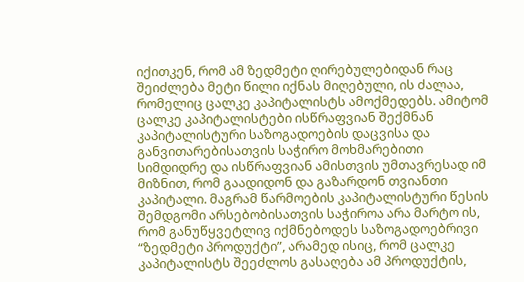იქითკენ, რომ ამ ზედმეტი ღირებულებიდან რაც შეიძლება მეტი წილი იქნას მიღებული, ის ძალაა, რომელიც ცალკე კაპიტალისტს ამოქმედებს. ამიტომ ცალკე კაპიტალისტები ისწრაფვიან შექმნან კაპიტალისტური საზოგადოების დაცვისა და განვითარებისათვის საჭირო მოხმარებითი სიმდიდრე და ისწრაფვიან ამისთვის უმთავრესად იმ მიზნით, რომ გაადიდონ და გაზარდონ თვიანთი კაპიტალი. მაგრამ წარმოების კაპიტალისტური წესის შემდგომი არსებობისათვის საჭიროა არა მარტო ის, რომ განუწყვეტლივ იქმნებოდეს საზოგადოებრივი “ზედმეტი პროდუქტი”, არამედ ისიც, რომ ცალკე კაპიტალისტს შეეძლოს გასაღება ამ პროდუქტის,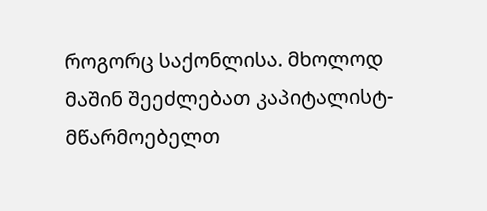როგორც საქონლისა. მხოლოდ მაშინ შეეძლებათ კაპიტალისტ-მწარმოებელთ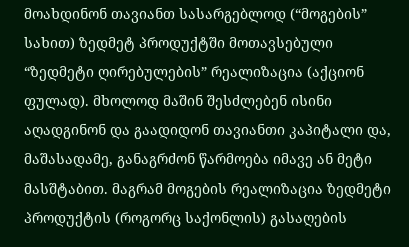მოახდინონ თავიანთ სასარგებლოდ (“მოგების” სახით) ზედმეტ პროდუქტში მოთავსებული “ზედმეტი ღირებულების” რეალიზაცია (აქციონ ფულად). მხოლოდ მაშინ შესძლებენ ისინი აღადგინონ და გაადიდონ თავიანთი კაპიტალი და, მაშასადამე, განაგრძონ წარმოება იმავე ან მეტი მასშტაბით. მაგრამ მოგების რეალიზაცია ზედმეტი პროდუქტის (როგორც საქონლის) გასაღების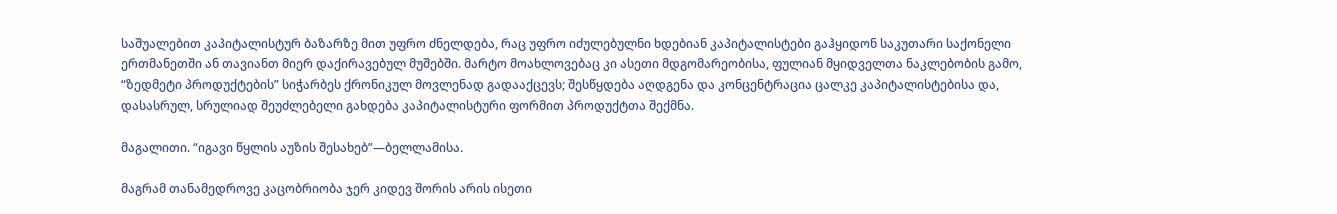საშუალებით კაპიტალისტურ ბაზარზე მით უფრო ძნელდება, რაც უფრო იძულებულნი ხდებიან კაპიტალისტები გაჰყიდონ საკუთარი საქონელი ერთმანეთში ან თავიანთ მიერ დაქირავებულ მუშებში. მარტო მოახლოვებაც კი ასეთი მდგომარეობისა, ფულიან მყიდველთა ნაკლებობის გამო, “ზედმეტი პროდუქტების” სიჭარბეს ქრონიკულ მოვლენად გადააქცევს; შესწყდება აღდგენა და კონცენტრაცია ცალკე კაპიტალისტებისა და, დასასრულ, სრულიად შეუძლებელი გახდება კაპიტალისტური ფორმით პროდუქტთა შექმნა.

მაგალითი. “იგავი წყლის აუზის შესახებ”—ბელლამისა.

მაგრამ თანამედროვე კაცობრიობა ჯერ კიდევ შორის არის ისეთი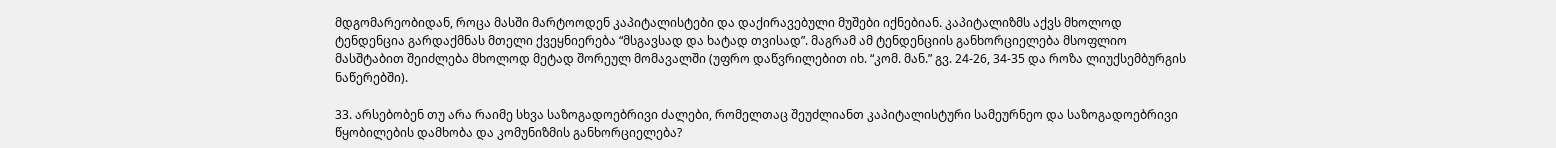მდგომარეობიდან, როცა მასში მარტოოდენ კაპიტალისტები და დაქირავებული მუშები იქნებიან. კაპიტალიზმს აქვს მხოლოდ ტენდენცია გარდაქმნას მთელი ქვეყნიერება “მსგავსად და ხატად თვისად”. მაგრამ ამ ტენდენციის განხორციელება მსოფლიო მასშტაბით შეიძლება მხოლოდ მეტად შორეულ მომავალში (უფრო დაწვრილებით იხ. “კომ. მან.” გვ. 24-26, 34-35 და როზა ლიუქსემბურგის ნაწერებში).

33. არსებობენ თუ არა რაიმე სხვა საზოგადოებრივი ძალები, რომელთაც შეუძლიანთ კაპიტალისტური სამეურნეო და საზოგადოებრივი წყობილების დამხობა და კომუნიზმის განხორციელება?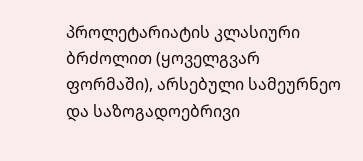პროლეტარიატის კლასიური ბრძოლით (ყოველგვარ ფორმაში), არსებული სამეურნეო და საზოგადოებრივი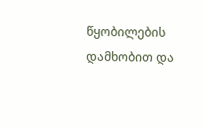წყობილების დამხობით და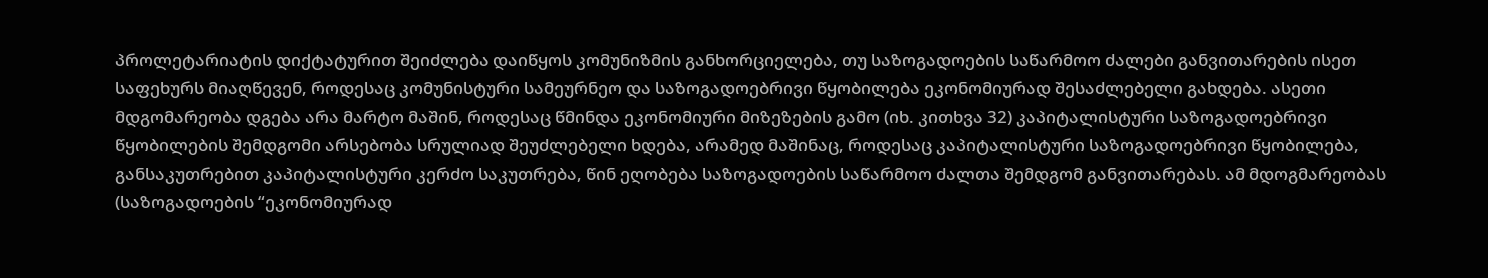პროლეტარიატის დიქტატურით შეიძლება დაიწყოს კომუნიზმის განხორციელება, თუ საზოგადოების საწარმოო ძალები განვითარების ისეთ საფეხურს მიაღწევენ, როდესაც კომუნისტური სამეურნეო და საზოგადოებრივი წყობილება ეკონომიურად შესაძლებელი გახდება. ასეთი მდგომარეობა დგება არა მარტო მაშინ, როდესაც წმინდა ეკონომიური მიზეზების გამო (იხ. კითხვა 32) კაპიტალისტური საზოგადოებრივი წყობილების შემდგომი არსებობა სრულიად შეუძლებელი ხდება, არამედ მაშინაც, როდესაც კაპიტალისტური საზოგადოებრივი წყობილება, განსაკუთრებით კაპიტალისტური კერძო საკუთრება, წინ ეღობება საზოგადოების საწარმოო ძალთა შემდგომ განვითარებას. ამ მდოგმარეობას (საზოგადოების “ეკონომიურად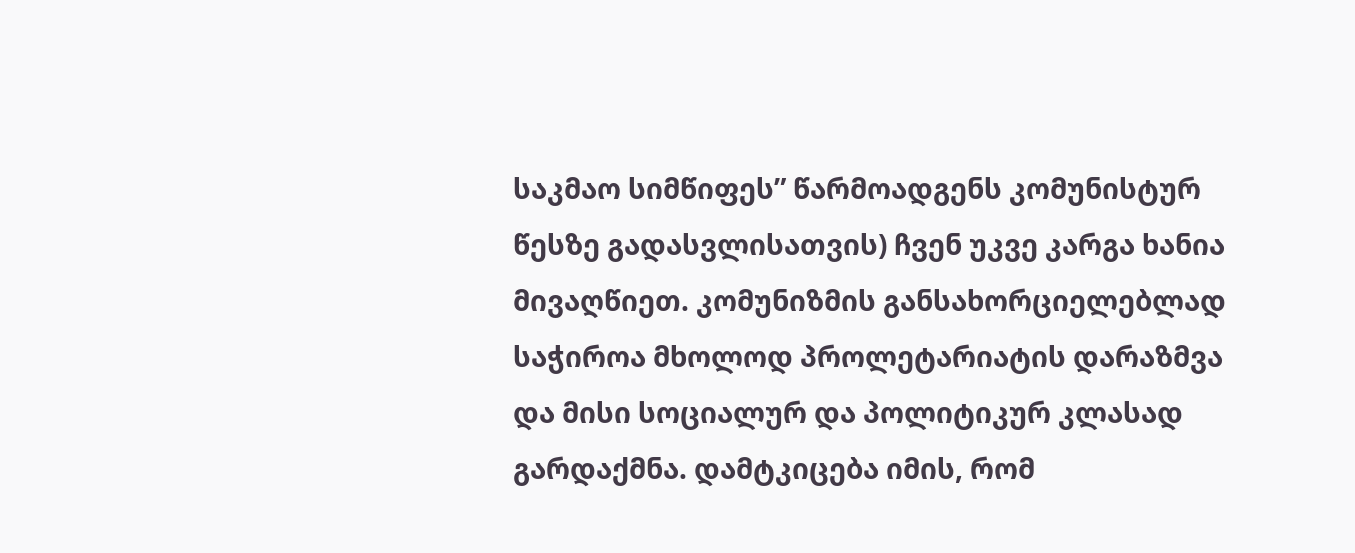საკმაო სიმწიფეს” წარმოადგენს კომუნისტურ წესზე გადასვლისათვის) ჩვენ უკვე კარგა ხანია მივაღწიეთ. კომუნიზმის განსახორციელებლად საჭიროა მხოლოდ პროლეტარიატის დარაზმვა და მისი სოციალურ და პოლიტიკურ კლასად გარდაქმნა. დამტკიცება იმის, რომ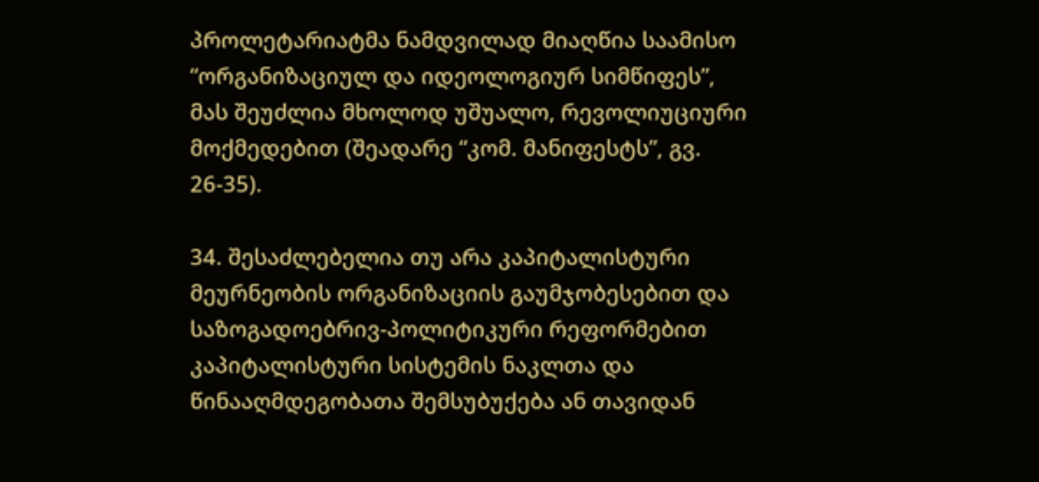პროლეტარიატმა ნამდვილად მიაღწია საამისო “ორგანიზაციულ და იდეოლოგიურ სიმწიფეს”, მას შეუძლია მხოლოდ უშუალო, რევოლიუციური მოქმედებით (შეადარე “კომ. მანიფესტს”, გვ. 26-35).

34. შესაძლებელია თუ არა კაპიტალისტური მეურნეობის ორგანიზაციის გაუმჯობესებით და საზოგადოებრივ-პოლიტიკური რეფორმებით კაპიტალისტური სისტემის ნაკლთა და წინააღმდეგობათა შემსუბუქება ან თავიდან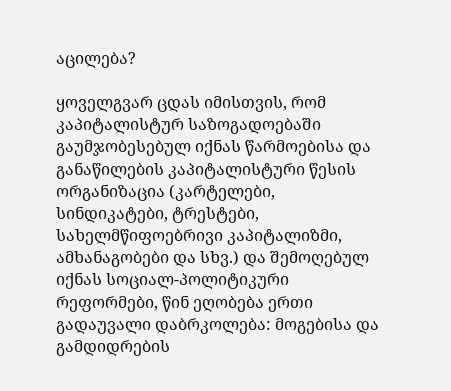აცილება?

ყოველგვარ ცდას იმისთვის, რომ კაპიტალისტურ საზოგადოებაში გაუმჯობესებულ იქნას წარმოებისა და განაწილების კაპიტალისტური წესის ორგანიზაცია (კარტელები, სინდიკატები, ტრესტები, სახელმწიფოებრივი კაპიტალიზმი, ამხანაგობები და სხვ.) და შემოღებულ იქნას სოციალ-პოლიტიკური რეფორმები, წინ ეღობება ერთი გადაუვალი დაბრკოლება: მოგებისა და გამდიდრების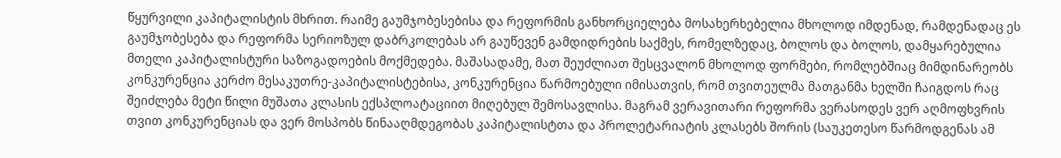წყურვილი კაპიტალისტის მხრით. რაიმე გაუმჯობესებისა და რეფორმის განხორციელება მოსახერხებელია მხოლოდ იმდენად, რამდენადაც ეს გაუმჯობესება და რეფორმა სერიოზულ დაბრკოლებას არ გაუწევენ გამდიდრების საქმეს, რომელზედაც, ბოლოს და ბოლოს, დამყარებულია მთელი კაპიტალისტური საზოგადოების მოქმედება. მაშასადამე, მათ შეუძლიათ შესცვალონ მხოლოდ ფორმები, რომლებშიაც მიმდინარეობს კონკურენცია კერძო მესაკუთრე-კაპიტალისტებისა, კონკურენცია წარმოებული იმისათვის, რომ თვითეულმა მათგანმა ხელში ჩაიგდოს რაც შეიძლება მეტი წილი მუშათა კლასის ექსპლოატაციით მიღებულ შემოსავლისა. მაგრამ ვერავითარი რეფორმა ვერასოდეს ვერ აღმოფხვრის თვით კონკურენციას და ვერ მოსპობს წინააღმდეგობას კაპიტალისტთა და პროლეტარიატის კლასებს შორის (საუკეთესო წარმოდგენას ამ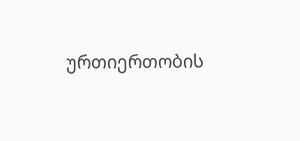ურთიერთობის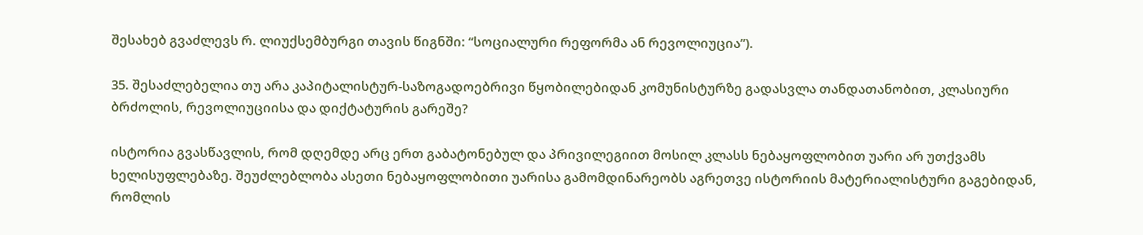შესახებ გვაძლევს რ. ლიუქსემბურგი თავის წიგნში: “სოციალური რეფორმა ან რევოლიუცია”).

35. შესაძლებელია თუ არა კაპიტალისტურ-საზოგადოებრივი წყობილებიდან კომუნისტურზე გადასვლა თანდათანობით, კლასიური ბრძოლის, რევოლიუციისა და დიქტატურის გარეშე?

ისტორია გვასწავლის, რომ დღემდე არც ერთ გაბატონებულ და პრივილეგიით მოსილ კლასს ნებაყოფლობით უარი არ უთქვამს ხელისუფლებაზე. შეუძლებლობა ასეთი ნებაყოფლობითი უარისა გამომდინარეობს აგრეთვე ისტორიის მატერიალისტური გაგებიდან, რომლის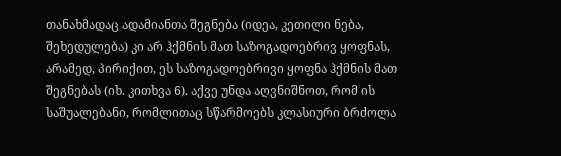თანახმადაც ადამიანთა შეგნება (იდეა, კეთილი ნება, შეხედულება) კი არ ჰქმნის მათ საზოგადოებრივ ყოფნას, არამედ, პირიქით, ეს საზოგადოებრივი ყოფნა ჰქმნის მათ შეგნებას (იხ. კითხვა 6). აქვე უნდა აღვნიშნოთ, რომ ის საშუალებანი, რომლითაც სწარმოებს კლასიური ბრძოლა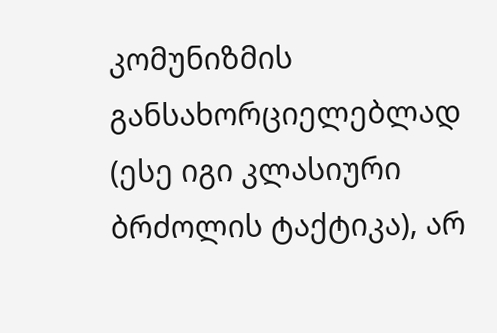კომუნიზმის განსახორციელებლად (ესე იგი კლასიური ბრძოლის ტაქტიკა), არ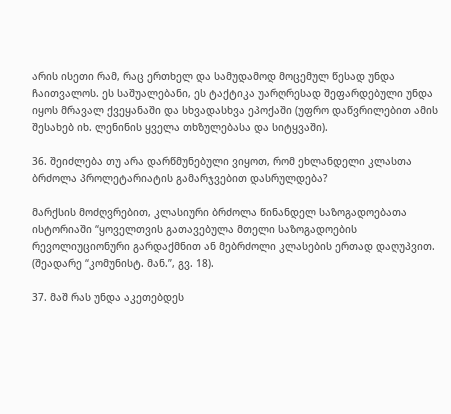არის ისეთი რამ, რაც ერთხელ და სამუდამოდ მოცემულ წესად უნდა ჩაითვალოს. ეს საშუალებანი, ეს ტაქტიკა უარღრესად შეფარდებული უნდა იყოს მრავალ ქვეყანაში და სხვადასხვა ეპოქაში (უფრო დაწვრილებით ამის შესახებ იხ. ლენინის ყველა თხზულებასა და სიტყვაში).

36. შეიძლება თუ არა დარწმუნებული ვიყოთ, რომ ეხლანდელი კლასთა ბრძოლა პროლეტარიატის გამარჯვებით დასრულდება?

მარქსის მოძღვრებით, კლასიური ბრძოლა წინანდელ საზოგადოებათა ისტორიაში “ყოველთვის გათავებულა მთელი საზოგადოების რევოლიუციონური გარდაქმნით ან მებრძოლი კლასების ერთად დაღუპვით. (შეადარე “კომუნისტ. მან.”, გვ. 18).

37. მაშ რას უნდა აკეთებდეს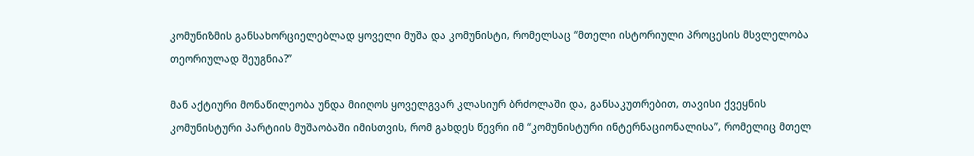კომუნიზმის განსახორციელებლად ყოველი მუშა და კომუნისტი, რომელსაც “მთელი ისტორიული პროცესის მსვლელობა თეორიულად შეუგნია?”

მან აქტიური მონაწილეობა უნდა მიიღოს ყოველგვარ კლასიურ ბრძოლაში და, განსაკუთრებით, თავისი ქვეყნის კომუნისტური პარტიის მუშაობაში იმისთვის, რომ გახდეს წევრი იმ “კომუნისტური ინტერნაციონალისა”, რომელიც მთელ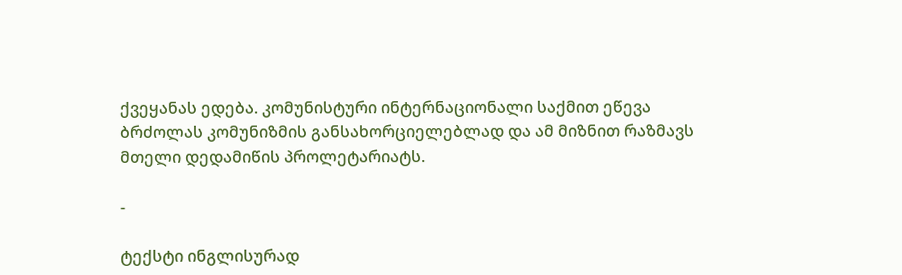ქვეყანას ედება. კომუნისტური ინტერნაციონალი საქმით ეწევა ბრძოლას კომუნიზმის განსახორციელებლად და ამ მიზნით რაზმავს მთელი დედამიწის პროლეტარიატს.

-

ტექსტი ინგლისურად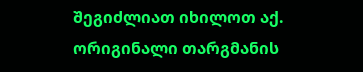შეგიძლიათ იხილოთ აქ. ორიგინალი თარგმანის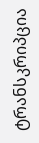ტრანსკრიპცია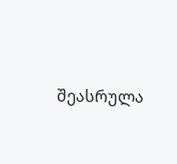შეასრულა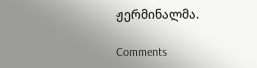ჟერმინალმა.

Comments